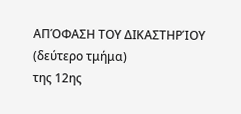ΑΠΌΦΑΣΗ ΤΟΥ ΔΙΚΑΣΤΗΡΊΟΥ (δεύτερο τμήμα)
της 12ης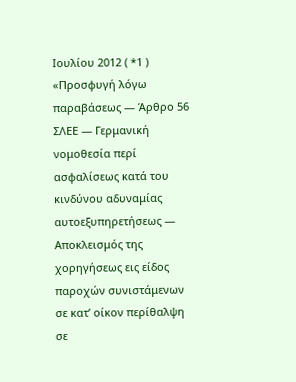Ιουλίου 2012 ( *1 )
«Προσφυγή λόγω παραβάσεως — Άρθρο 56 ΣΛΕΕ — Γερμανική νομοθεσία περί ασφαλίσεως κατά του κινδύνου αδυναμίας αυτοεξυπηρετήσεως — Αποκλεισμός της χορηγήσεως εις είδος παροχών συνιστάμενων σε κατ’ οίκον περίθαλψη σε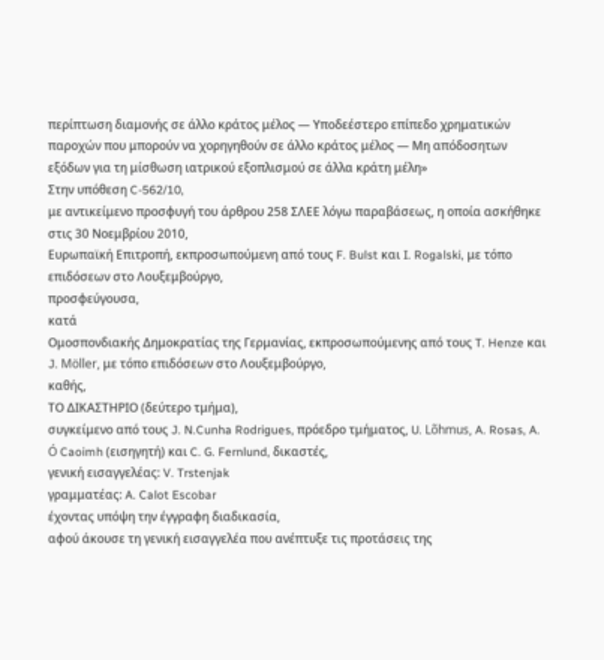περίπτωση διαμονής σε άλλο κράτος μέλος — Υποδεέστερο επίπεδο χρηματικών παροχών που μπορούν να χορηγηθούν σε άλλο κράτος μέλος — Μη απόδοσητων εξόδων για τη μίσθωση ιατρικού εξοπλισμού σε άλλα κράτη μέλη»
Στην υπόθεση C-562/10,
με αντικείμενο προσφυγή του άρθρου 258 ΣΛΕΕ λόγω παραβάσεως, η οποία ασκήθηκε στις 30 Νοεμβρίου 2010,
Ευρωπαϊκή Επιτροπή, εκπροσωπούμενη από τους F. Bulst και I. Rogalski, με τόπο επιδόσεων στο Λουξεμβούργο,
προσφεύγουσα,
κατά
Ομοσπονδιακής Δημοκρατίας της Γερμανίας, εκπροσωπούμενης από τους T. Henze και J. Möller, με τόπο επιδόσεων στο Λουξεμβούργο,
καθής,
ΤΟ ΔΙΚΑΣΤΗΡΙΟ (δεύτερο τμήμα),
συγκείμενο από τους J. N.Cunha Rodrigues, πρόεδρο τμήματος, U. Lõhmus, A. Rosas, A. Ó Caoimh (εισηγητή) και C. G. Fernlund, δικαστές,
γενική εισαγγελέας: V. Trstenjak
γραμματέας: A. Calot Escobar
έχοντας υπόψη την έγγραφη διαδικασία,
αφού άκουσε τη γενική εισαγγελέα που ανέπτυξε τις προτάσεις της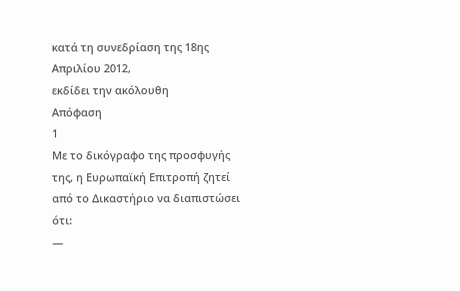κατά τη συνεδρίαση της 18ης Απριλίου 2012,
εκδίδει την ακόλουθη
Απόφαση
1
Με το δικόγραφο της προσφυγής της, η Ευρωπαϊκή Επιτροπή ζητεί από το Δικαστήριο να διαπιστώσει ότι:
—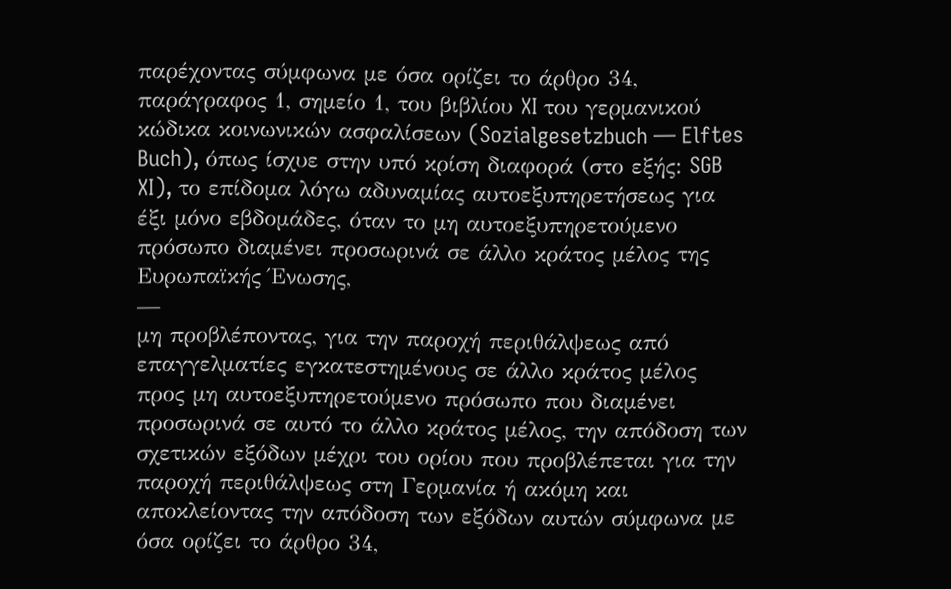παρέχοντας σύμφωνα με όσα ορίζει το άρθρο 34, παράγραφος 1, σημείο 1, του βιβλίου XI του γερμανικού κώδικα κοινωνικών ασφαλίσεων (Sozialgesetzbuch — Elftes Buch), όπως ίσχυε στην υπό κρίση διαφορά (στο εξής: SGB XI), το επίδομα λόγω αδυναμίας αυτοεξυπηρετήσεως για έξι μόνο εβδομάδες, όταν το μη αυτοεξυπηρετούμενο πρόσωπο διαμένει προσωρινά σε άλλο κράτος μέλος της Ευρωπαϊκής Ένωσης,
—
μη προβλέποντας, για την παροχή περιθάλψεως από επαγγελματίες εγκατεστημένους σε άλλο κράτος μέλος προς μη αυτοεξυπηρετούμενο πρόσωπο που διαμένει προσωρινά σε αυτό το άλλο κράτος μέλος, την απόδοση των σχετικών εξόδων μέχρι του ορίου που προβλέπεται για την παροχή περιθάλψεως στη Γερμανία ή ακόμη και αποκλείοντας την απόδοση των εξόδων αυτών σύμφωνα με όσα ορίζει το άρθρο 34,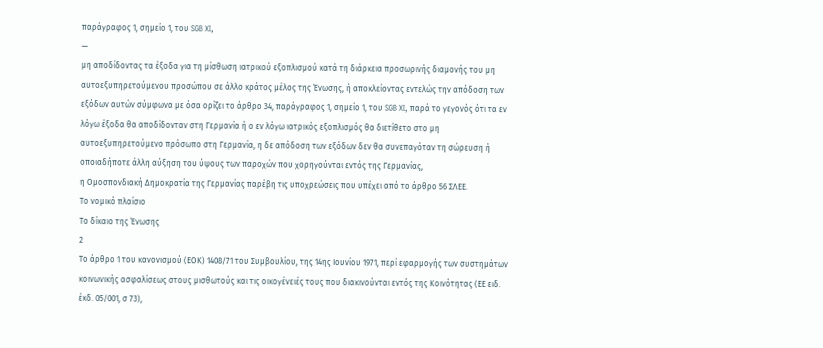παράγραφος 1, σημείο 1, του SGB XI,
—
μη αποδίδοντας τα έξοδα για τη μίσθωση ιατρικού εξοπλισμού κατά τη διάρκεια προσωρινής διαμονής του μη αυτοεξυπηρετούμενου προσώπου σε άλλο κράτος μέλος της Ένωσης, ή αποκλείοντας εντελώς την απόδοση των εξόδων αυτών σύμφωνα με όσα ορίζει το άρθρο 34, παράγραφος 1, σημείο 1, του SGB XI, παρά το γεγονός ότι τα εν λόγω έξοδα θα αποδίδονταν στη Γερμανία ή ο εν λόγω ιατρικός εξοπλισμός θα διετίθετο στο μη αυτοεξυπηρετούμενο πρόσωπο στη Γερμανία, η δε απόδοση των εξόδων δεν θα συνεπαγόταν τη σώρευση ή οποιαδήποτε άλλη αύξηση του ύψους των παροχών που χορηγούνται εντός της Γερμανίας,
η Ομοσπονδιακή Δημοκρατία της Γερμανίας παρέβη τις υποχρεώσεις που υπέχει από το άρθρο 56 ΣΛΕΕ.
Το νομικό πλαίσιο
Το δίκαιο της Ένωσης
2
Το άρθρο 1 του κανονισμού (ΕΟΚ) 1408/71 του Συμβουλίου, της 14ης Ιουνίου 1971, περί εφαρμογής των συστημάτων κοινωνικής ασφαλίσεως στους μισθωτούς και τις οικογένειές τους που διακινούνται εντός της Κοινότητας (ΕΕ ειδ. έκδ. 05/001, σ 73),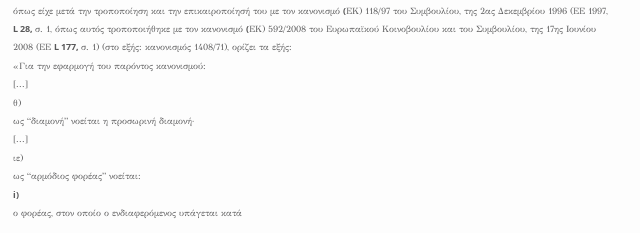όπως είχε μετά την τροποποίηση και την επικαιροποίησή του με τον κανονισμό (EΚ) 118/97 του Συμβουλίου, της 2ας Δεκεμβρίου 1996 (ΕΕ 1997, L 28, σ. 1, όπως αυτός τροποποιήθηκε με τον κανονισμό (EΚ) 592/2008 του Ευρωπαϊκού Κοινοβουλίου και του Συμβουλίου, της 17ης Ιουνίου 2008 (ΕΕ L 177, σ. 1) (στο εξής: κανονισμός 1408/71), ορίζει τα εξής:
«Για την εφαρμογή του παρόντος κανονισμού:
[...]
θ)
ως “διαμονή” νοείται η προσωρινή διαμονή·
[...]
ιε)
ως “αρμόδιος φορέας” νοείται:
i)
ο φορέας, στον οποίο ο ενδιαφερόμενος υπάγεται κατά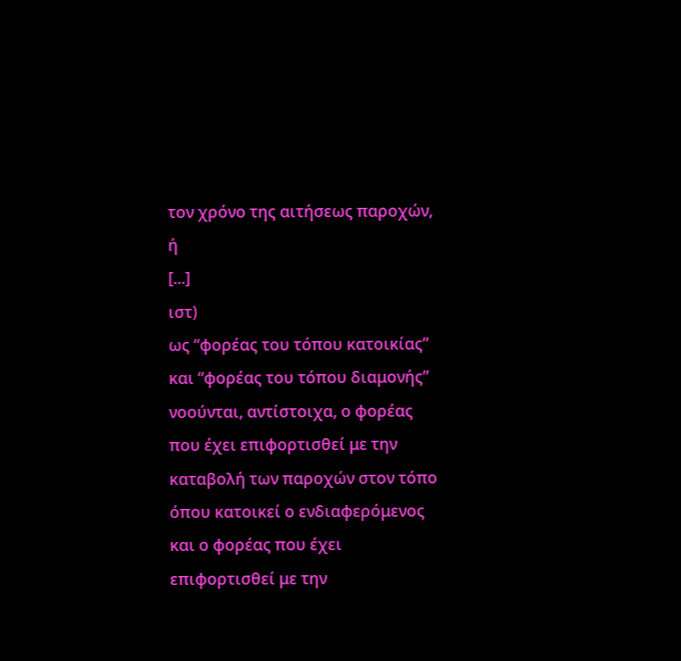τον χρόνο της αιτήσεως παροχών,
ή
[...]
ιστ)
ως “φορέας του τόπου κατοικίας” και “φορέας του τόπου διαμονής” νοούνται, αντίστοιχα, ο φορέας που έχει επιφορτισθεί με την καταβολή των παροχών στον τόπο όπου κατοικεί ο ενδιαφερόμενος και ο φορέας που έχει επιφορτισθεί με την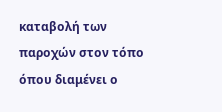καταβολή των παροχών στον τόπο όπου διαμένει ο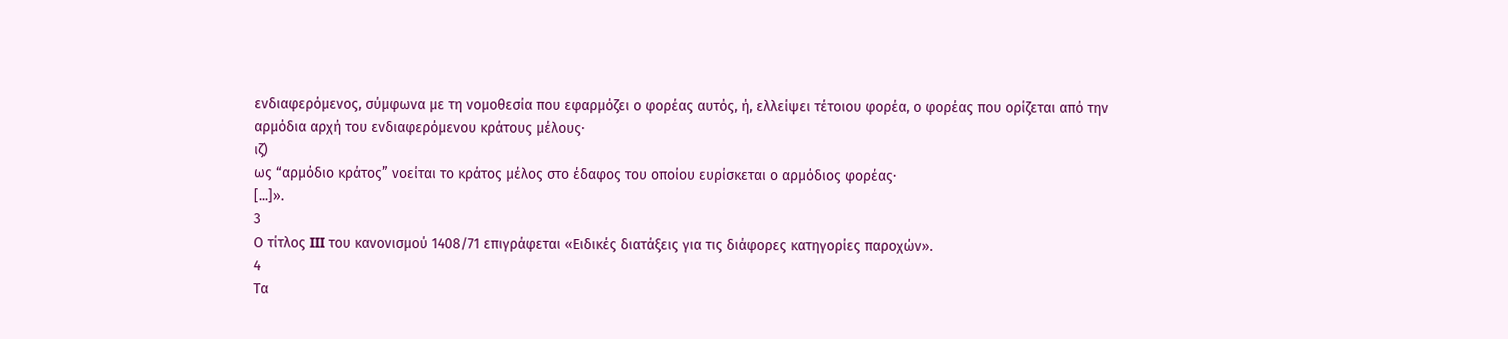ενδιαφερόμενος, σύμφωνα με τη νομοθεσία που εφαρμόζει ο φορέας αυτός, ή, ελλείψει τέτοιου φορέα, ο φορέας που ορίζεται από την αρμόδια αρχή του ενδιαφερόμενου κράτους μέλους·
ιζ)
ως “αρμόδιο κράτος” νοείται το κράτος μέλος στο έδαφος του οποίου ευρίσκεται ο αρμόδιος φορέας·
[...]».
3
Ο τίτλος III του κανονισμού 1408/71 επιγράφεται «Ειδικές διατάξεις για τις διάφορες κατηγορίες παροχών».
4
Τα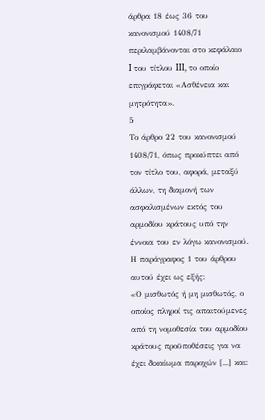άρθρα 18 έως 36 του κανονισμού 1408/71 περιλαμβάνονται στο κεφάλαιο I του τίτλου III, το οποίο επιγράφεται «Ασθένεια και μητρότητα».
5
Το άρθρο 22 του κανονισμού 1408/71, όπως προκύπτει από τον τίτλο του, αφορά, μεταξύ άλλων, τη διαμονή των ασφαλισμένων εκτός του αρμοδίου κράτους υπό την έννοια του εν λόγω κανονισμού. Η παράγραφος 1 του άρθρου αυτού έχει ως εξής:
«Ο μισθωτός ή μη μισθωτός, ο οποίος πληροί τις απαιτούμενες από τη νομοθεσία του αρμοδίου κράτους προϋποθέσεις για να έχει δικαίωμα παροχών [...] και: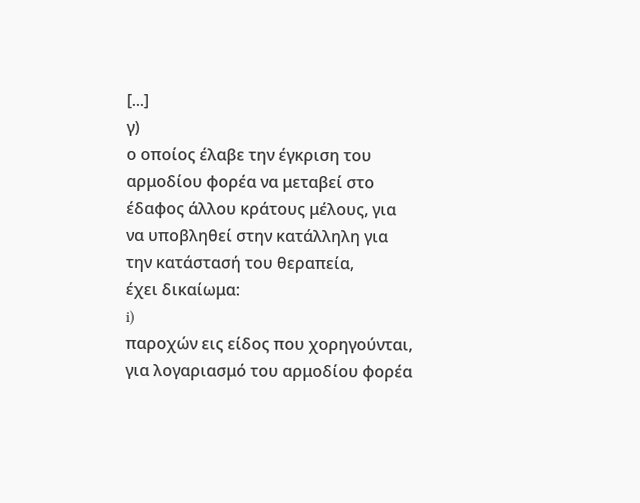[...]
γ)
ο οποίος έλαβε την έγκριση του αρμοδίου φορέα να μεταβεί στο έδαφος άλλου κράτους μέλους, για να υποβληθεί στην κατάλληλη για την κατάστασή του θεραπεία,
έχει δικαίωμα:
i)
παροχών εις είδος που χορηγούνται, για λογαριασμό του αρμοδίου φορέα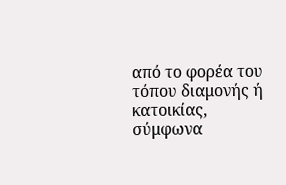από το φορέα του τόπου διαμονής ή κατοικίας, σύμφωνα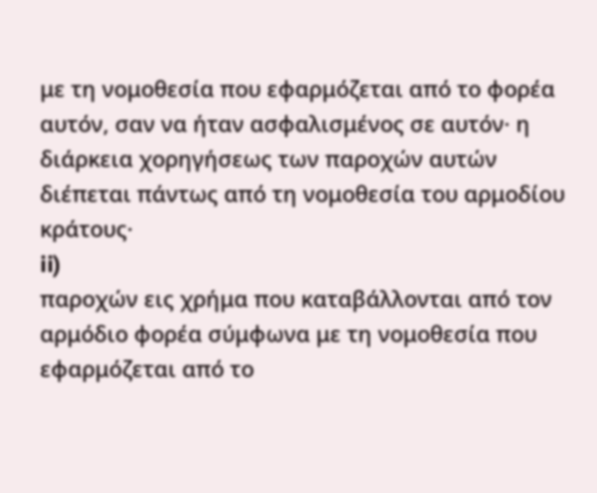με τη νομοθεσία που εφαρμόζεται από το φορέα αυτόν, σαν να ήταν ασφαλισμένος σε αυτόν· η διάρκεια χορηγήσεως των παροχών αυτών διέπεται πάντως από τη νομοθεσία του αρμοδίου κράτους·
ii)
παροχών εις χρήμα που καταβάλλονται από τον αρμόδιο φορέα σύμφωνα με τη νομοθεσία που εφαρμόζεται από το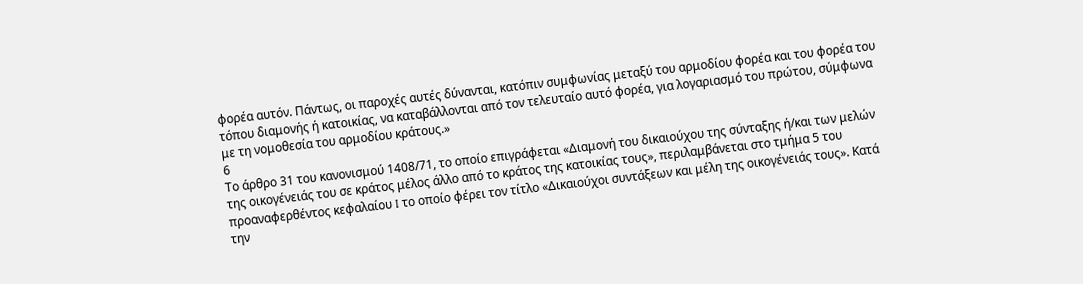φορέα αυτόν. Πάντως, οι παροχές αυτές δύνανται, κατόπιν συμφωνίας μεταξύ του αρμοδίου φορέα και του φορέα του τόπου διαμονής ή κατοικίας, να καταβάλλονται από τον τελευταίο αυτό φορέα, για λογαριασμό του πρώτου, σύμφωνα με τη νομοθεσία του αρμοδίου κράτους.»
6
Το άρθρο 31 του κανονισμού 1408/71, το οποίο επιγράφεται «Διαμονή του δικαιούχου της σύνταξης ή/και των μελών της οικογένειάς του σε κράτος μέλος άλλο από το κράτος της κατοικίας τους», περιλαμβάνεται στο τμήμα 5 του προαναφερθέντος κεφαλαίου I το οποίο φέρει τον τίτλο «Δικαιούχοι συντάξεων και μέλη της οικογένειάς τους». Κατά την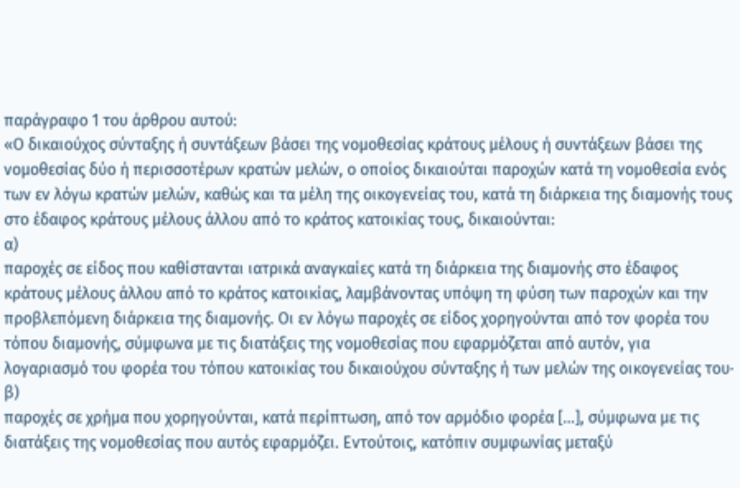παράγραφο 1 του άρθρου αυτού:
«Ο δικαιούχος σύνταξης ή συντάξεων βάσει της νομοθεσίας κράτους μέλους ή συντάξεων βάσει της νομοθεσίας δύο ή περισσοτέρων κρατών μελών, ο οποίος δικαιούται παροχών κατά τη νομοθεσία ενός των εν λόγω κρατών μελών, καθώς και τα μέλη της οικογενείας του, κατά τη διάρκεια της διαμονής τους στο έδαφος κράτους μέλους άλλου από το κράτος κατοικίας τους, δικαιούνται:
α)
παροχές σε είδος που καθίστανται ιατρικά αναγκαίες κατά τη διάρκεια της διαμονής στο έδαφος κράτους μέλους άλλου από το κράτος κατοικίας, λαμβάνοντας υπόψη τη φύση των παροχών και την προβλεπόμενη διάρκεια της διαμονής. Οι εν λόγω παροχές σε είδος χορηγούνται από τον φορέα του τόπου διαμονής, σύμφωνα με τις διατάξεις της νομοθεσίας που εφαρμόζεται από αυτόν, για λογαριασμό του φορέα του τόπου κατοικίας του δικαιούχου σύνταξης ή των μελών της οικογενείας του·
β)
παροχές σε χρήμα που χορηγούνται, κατά περίπτωση, από τον αρμόδιο φορέα […], σύμφωνα με τις διατάξεις της νομοθεσίας που αυτός εφαρμόζει. Εντούτοις, κατόπιν συμφωνίας μεταξύ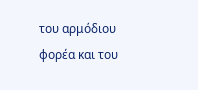του αρμόδιου φορέα και του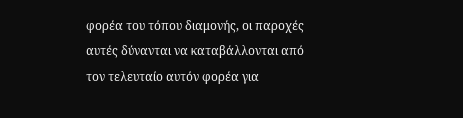φορέα του τόπου διαμονής, οι παροχές αυτές δύνανται να καταβάλλονται από τον τελευταίο αυτόν φορέα για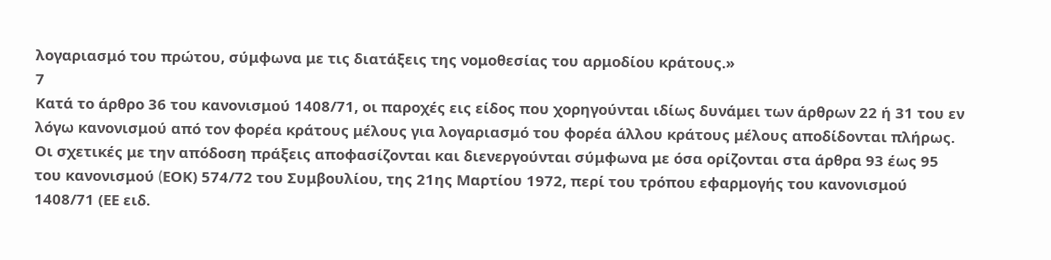λογαριασμό του πρώτου, σύμφωνα με τις διατάξεις της νομοθεσίας του αρμοδίου κράτους.»
7
Κατά το άρθρο 36 του κανονισμού 1408/71, οι παροχές εις είδος που χορηγούνται ιδίως δυνάμει των άρθρων 22 ή 31 του εν λόγω κανονισμού από τον φορέα κράτους μέλους για λογαριασμό του φορέα άλλου κράτους μέλους αποδίδονται πλήρως. Οι σχετικές με την απόδοση πράξεις αποφασίζονται και διενεργούνται σύμφωνα με όσα ορίζονται στα άρθρα 93 έως 95 του κανονισμού (EΟΚ) 574/72 του Συμβουλίου, της 21ης Μαρτίου 1972, περί του τρόπου εφαρμογής του κανονισμού 1408/71 (ΕΕ ειδ.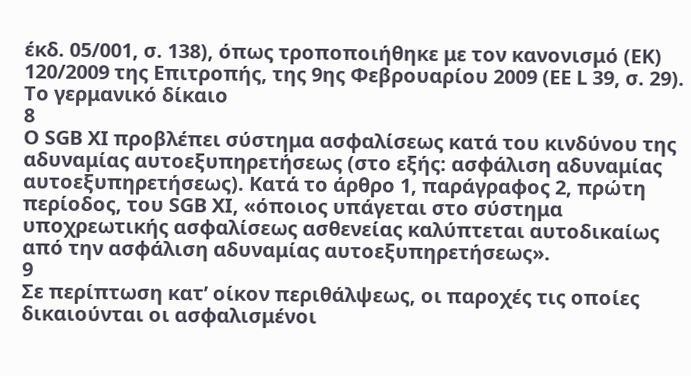έκδ. 05/001, σ. 138), όπως τροποποιήθηκε με τον κανονισμό (EΚ) 120/2009 της Επιτροπής, της 9ης Φεβρουαρίου 2009 (ΕΕ L 39, σ. 29).
Το γερμανικό δίκαιο
8
Ο SGB XI προβλέπει σύστημα ασφαλίσεως κατά του κινδύνου της αδυναμίας αυτοεξυπηρετήσεως (στο εξής: ασφάλιση αδυναμίας αυτοεξυπηρετήσεως). Κατά το άρθρο 1, παράγραφος 2, πρώτη περίοδος, του SGB XI, «όποιος υπάγεται στο σύστημα υποχρεωτικής ασφαλίσεως ασθενείας καλύπτεται αυτοδικαίως από την ασφάλιση αδυναμίας αυτοεξυπηρετήσεως».
9
Σε περίπτωση κατ’ οίκον περιθάλψεως, οι παροχές τις οποίες δικαιούνται οι ασφαλισμένοι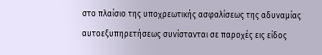στο πλαίσιο της υποχρεωτικής ασφαλίσεως της αδυναμίας αυτοεξυπηρετήσεως συνίστανται σε παροχές εις είδος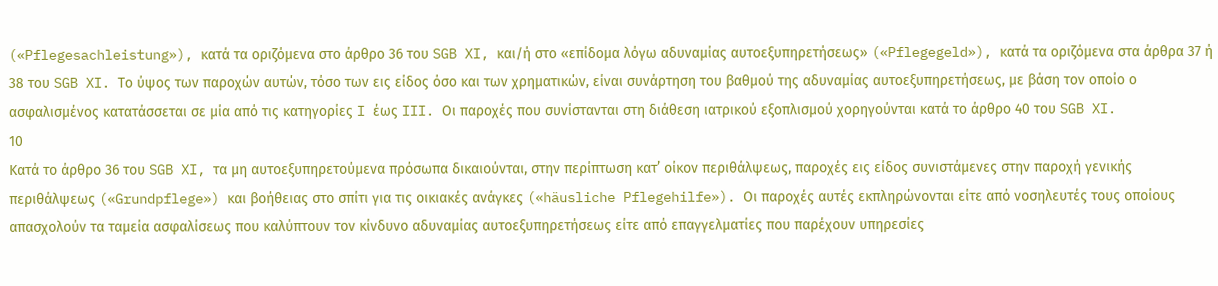(«Pflegesachleistung»), κατά τα οριζόμενα στο άρθρο 36 του SGB XI, και/ή στο «επίδομα λόγω αδυναμίας αυτοεξυπηρετήσεως» («Pflegegeld»), κατά τα οριζόμενα στα άρθρα 37 ή 38 του SGB XI. Το ύψος των παροχών αυτών, τόσο των εις είδος όσο και των χρηματικών, είναι συνάρτηση του βαθμού της αδυναμίας αυτοεξυπηρετήσεως, με βάση τον οποίο ο ασφαλισμένος κατατάσσεται σε μία από τις κατηγορίες I έως III. Οι παροχές που συνίστανται στη διάθεση ιατρικού εξοπλισμού χορηγούνται κατά το άρθρο 40 του SGB XI.
10
Κατά το άρθρο 36 του SGB XI, τα μη αυτοεξυπηρετούμενα πρόσωπα δικαιούνται, στην περίπτωση κατ’ οίκον περιθάλψεως, παροχές εις είδος συνιστάμενες στην παροχή γενικής περιθάλψεως («Grundpflege») και βοήθειας στο σπίτι για τις οικιακές ανάγκες («häusliche Pflegehilfe»). Οι παροχές αυτές εκπληρώνονται είτε από νοσηλευτές τους οποίους απασχολούν τα ταμεία ασφαλίσεως που καλύπτουν τον κίνδυνο αδυναμίας αυτοεξυπηρετήσεως είτε από επαγγελματίες που παρέχουν υπηρεσίες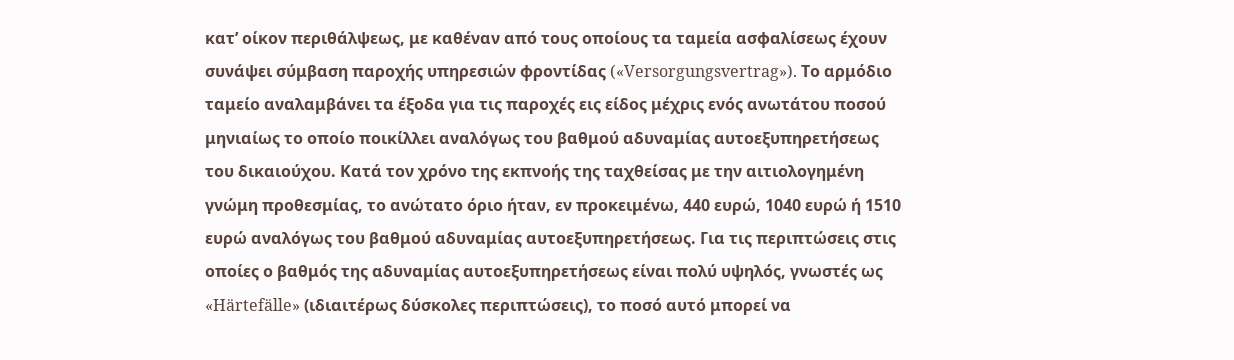κατ’ οίκον περιθάλψεως, με καθέναν από τους οποίους τα ταμεία ασφαλίσεως έχουν συνάψει σύμβαση παροχής υπηρεσιών φροντίδας («Versorgungsvertrag»). Το αρμόδιο ταμείο αναλαμβάνει τα έξοδα για τις παροχές εις είδος μέχρις ενός ανωτάτου ποσού μηνιαίως το οποίο ποικίλλει αναλόγως του βαθμού αδυναμίας αυτοεξυπηρετήσεως του δικαιούχου. Κατά τον χρόνο της εκπνοής της ταχθείσας με την αιτιολογημένη γνώμη προθεσμίας, το ανώτατο όριο ήταν, εν προκειμένω, 440 ευρώ, 1040 ευρώ ή 1510 ευρώ αναλόγως του βαθμού αδυναμίας αυτοεξυπηρετήσεως. Για τις περιπτώσεις στις οποίες ο βαθμός της αδυναμίας αυτοεξυπηρετήσεως είναι πολύ υψηλός, γνωστές ως «Härtefälle» (ιδιαιτέρως δύσκολες περιπτώσεις), το ποσό αυτό μπορεί να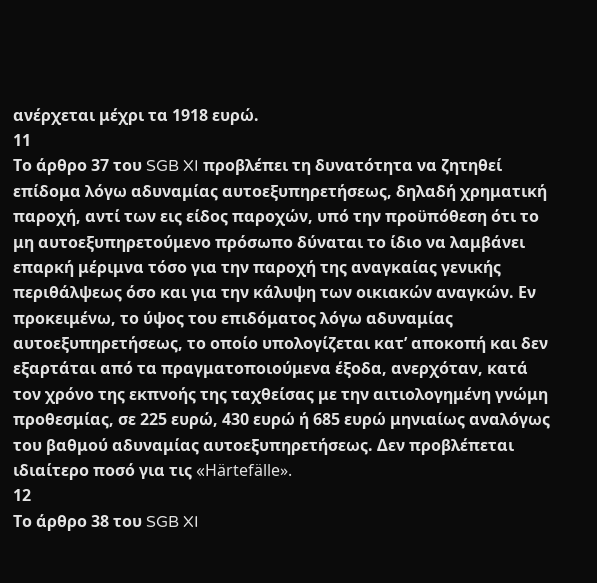ανέρχεται μέχρι τα 1918 ευρώ.
11
Το άρθρο 37 του SGB XI προβλέπει τη δυνατότητα να ζητηθεί επίδομα λόγω αδυναμίας αυτοεξυπηρετήσεως, δηλαδή χρηματική παροχή, αντί των εις είδος παροχών, υπό την προϋπόθεση ότι το μη αυτοεξυπηρετούμενο πρόσωπο δύναται το ίδιο να λαμβάνει επαρκή μέριμνα τόσο για την παροχή της αναγκαίας γενικής περιθάλψεως όσο και για την κάλυψη των οικιακών αναγκών. Εν προκειμένω, το ύψος του επιδόματος λόγω αδυναμίας αυτοεξυπηρετήσεως, το οποίο υπολογίζεται κατ’ αποκοπή και δεν εξαρτάται από τα πραγματοποιούμενα έξοδα, ανερχόταν, κατά τον χρόνο της εκπνοής της ταχθείσας με την αιτιολογημένη γνώμη προθεσμίας, σε 225 ευρώ, 430 ευρώ ή 685 ευρώ μηνιαίως αναλόγως του βαθμού αδυναμίας αυτοεξυπηρετήσεως. Δεν προβλέπεται ιδιαίτερο ποσό για τις «Härtefälle».
12
Το άρθρο 38 του SGB XI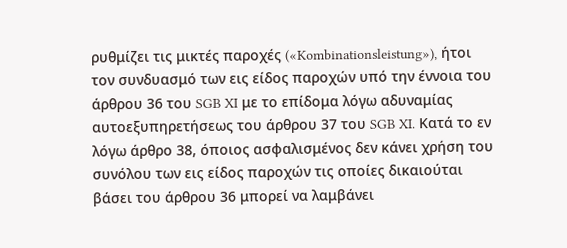ρυθμίζει τις μικτές παροχές («Kombinationsleistung»), ήτοι τον συνδυασμό των εις είδος παροχών υπό την έννοια του άρθρου 36 του SGB XI με το επίδομα λόγω αδυναμίας αυτοεξυπηρετήσεως του άρθρου 37 του SGB XI. Κατά το εν λόγω άρθρο 38, όποιος ασφαλισμένος δεν κάνει χρήση του συνόλου των εις είδος παροχών τις οποίες δικαιούται βάσει του άρθρου 36 μπορεί να λαμβάνει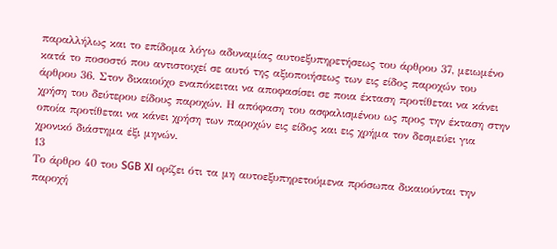παραλλήλως και το επίδομα λόγω αδυναμίας αυτοεξυπηρετήσεως του άρθρου 37, μειωμένο κατά το ποσοστό που αντιστοιχεί σε αυτό της αξιοποιήσεως των εις είδος παροχών του άρθρου 36. Στον δικαιούχο εναπόκειται να αποφασίσει σε ποια έκταση προτίθεται να κάνει χρήση του δεύτερου είδους παροχών. Η απόφαση του ασφαλισμένου ως προς την έκταση στην οποία προτίθεται να κάνει χρήση των παροχών εις είδος και εις χρήμα τον δεσμεύει για χρονικό διάστημα έξι μηνών.
13
Το άρθρο 40 του SGB XI ορίζει ότι τα μη αυτοεξυπηρετούμενα πρόσωπα δικαιούνται την παροχή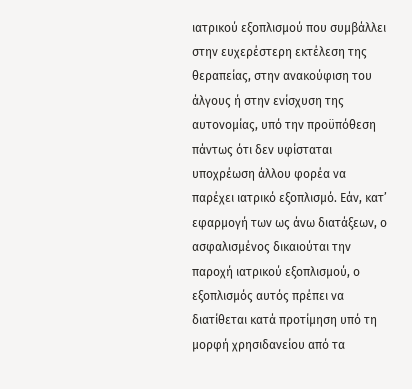ιατρικού εξοπλισμού που συμβάλλει στην ευχερέστερη εκτέλεση της θεραπείας, στην ανακούφιση του άλγους ή στην ενίσχυση της αυτονομίας, υπό την προϋπόθεση πάντως ότι δεν υφίσταται υποχρέωση άλλου φορέα να παρέχει ιατρικό εξοπλισμό. Εάν, κατ’ εφαρμογή των ως άνω διατάξεων, ο ασφαλισμένος δικαιούται την παροχή ιατρικού εξοπλισμού, ο εξοπλισμός αυτός πρέπει να διατίθεται κατά προτίμηση υπό τη μορφή χρησιδανείου από τα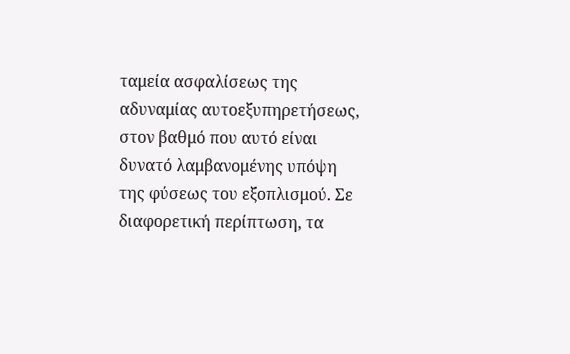ταμεία ασφαλίσεως της αδυναμίας αυτοεξυπηρετήσεως, στον βαθμό που αυτό είναι δυνατό λαμβανομένης υπόψη της φύσεως του εξοπλισμού. Σε διαφορετική περίπτωση, τα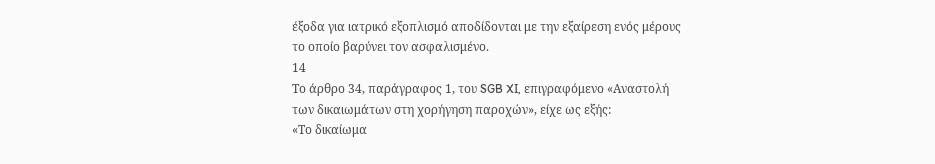έξοδα για ιατρικό εξοπλισμό αποδίδονται με την εξαίρεση ενός μέρους το οποίο βαρύνει τον ασφαλισμένο.
14
Το άρθρο 34, παράγραφος 1, του SGB XI, επιγραφόμενο «Αναστολή των δικαιωμάτων στη χορήγηση παροχών», είχε ως εξής:
«Το δικαίωμα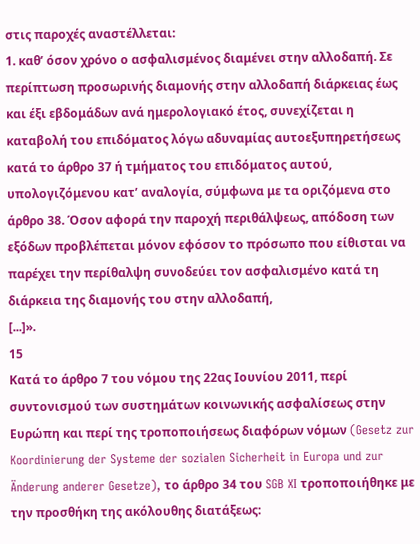στις παροχές αναστέλλεται:
1. καθ’ όσον χρόνο ο ασφαλισμένος διαμένει στην αλλοδαπή. Σε περίπτωση προσωρινής διαμονής στην αλλοδαπή διάρκειας έως και έξι εβδομάδων ανά ημερολογιακό έτος, συνεχίζεται η καταβολή του επιδόματος λόγω αδυναμίας αυτοεξυπηρετήσεως κατά το άρθρο 37 ή τμήματος του επιδόματος αυτού, υπολογιζόμενου κατ’ αναλογία, σύμφωνα με τα οριζόμενα στο άρθρο 38. Όσον αφορά την παροχή περιθάλψεως, απόδοση των εξόδων προβλέπεται μόνον εφόσον το πρόσωπο που είθισται να παρέχει την περίθαλψη συνοδεύει τον ασφαλισμένο κατά τη διάρκεια της διαμονής του στην αλλοδαπή,
[...]».
15
Κατά το άρθρο 7 του νόμου της 22ας Ιουνίου 2011, περί συντονισμού των συστημάτων κοινωνικής ασφαλίσεως στην Ευρώπη και περί της τροποποιήσεως διαφόρων νόμων (Gesetz zur Koordinierung der Systeme der sozialen Sicherheit in Europa und zur Änderung anderer Gesetze), το άρθρο 34 του SGB XI τροποποιήθηκε με την προσθήκη της ακόλουθης διατάξεως: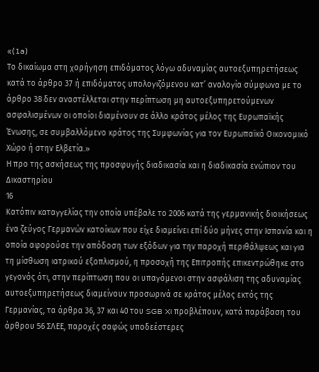«(1a)
Το δικαίωμα στη χορήγηση επιδόματος λόγω αδυναμίας αυτοεξυπηρετήσεως κατά το άρθρο 37 ή επιδόματος υπολογιζόμενου κατ’ αναλογία σύμφωνα με το άρθρο 38 δεν αναστέλλεται στην περίπτωση μη αυτοεξυπηρετούμενων ασφαλισμένων οι οποίοι διαμένουν σε άλλο κράτος μέλος της Ευρωπαϊκής Ένωσης, σε συμβαλλόμενο κράτος της Συμφωνίας για τον Ευρωπαϊκό Οικονομικό Χώρο ή στην Ελβετία.»
Η προ της ασκήσεως της προσφυγής διαδικασία και η διαδικασία ενώπιον του Δικαστηρίου
16
Κατόπιν καταγγελίας την οποία υπέβαλε το 2006 κατά της γερμανικής διοικήσεως ένα ζεύγος Γερμανών κατοίκων που είχε διαμείνει επί δύο μήνες στην Ισπανία και η οποία αφορούσε την απόδοση των εξόδων για την παροχή περιθάλψεως και για τη μίσθωση ιατρικού εξοπλισμού, η προσοχή της Επιτροπής επικεντρώθηκε στο γεγονός ότι, στην περίπτωση που οι υπαγόμενοι στην ασφάλιση της αδυναμίας αυτοεξυπηρετήσεως διαμείνουν προσωρινά σε κράτος μέλος εκτός της Γερμανίας, τα άρθρα 36, 37 και 40 του SGB XI προβλέπουν, κατά παράβαση του άρθρου 56 ΣΛΕΕ, παροχές σαφώς υποδεέστερες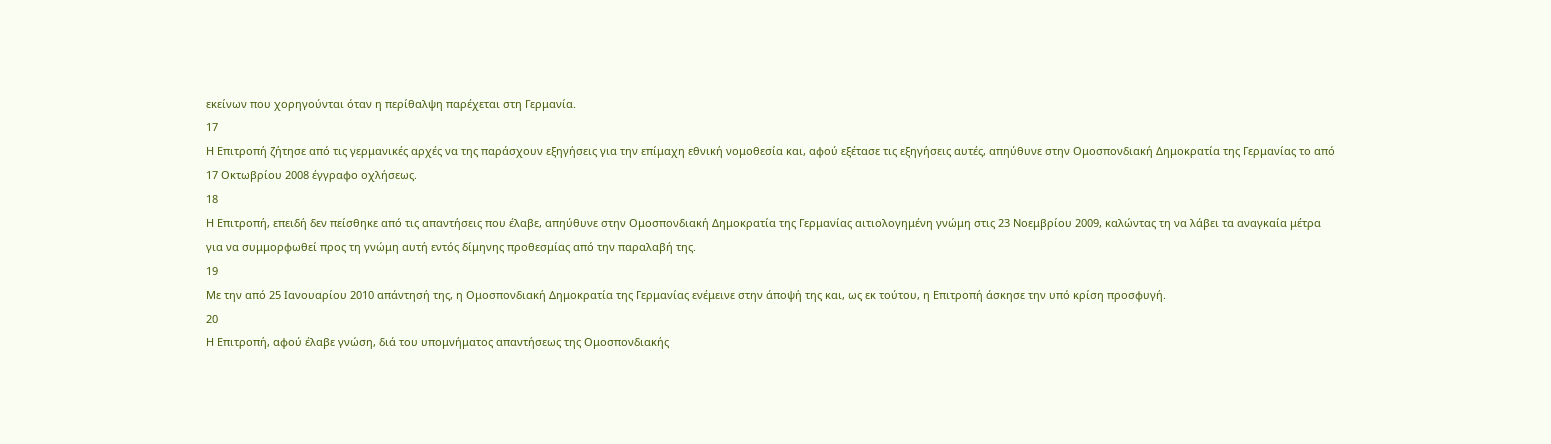εκείνων που χορηγούνται όταν η περίθαλψη παρέχεται στη Γερμανία.
17
Η Επιτροπή ζήτησε από τις γερμανικές αρχές να της παράσχουν εξηγήσεις για την επίμαχη εθνική νομοθεσία και, αφού εξέτασε τις εξηγήσεις αυτές, απηύθυνε στην Ομοσπονδιακή Δημοκρατία της Γερμανίας το από 17 Οκτωβρίου 2008 έγγραφο οχλήσεως.
18
Η Επιτροπή, επειδή δεν πείσθηκε από τις απαντήσεις που έλαβε, απηύθυνε στην Ομοσπονδιακή Δημοκρατία της Γερμανίας αιτιολογημένη γνώμη στις 23 Νοεμβρίου 2009, καλώντας τη να λάβει τα αναγκαία μέτρα για να συμμορφωθεί προς τη γνώμη αυτή εντός δίμηνης προθεσμίας από την παραλαβή της.
19
Με την από 25 Ιανουαρίου 2010 απάντησή της, η Ομοσπονδιακή Δημοκρατία της Γερμανίας ενέμεινε στην άποψή της και, ως εκ τούτου, η Επιτροπή άσκησε την υπό κρίση προσφυγή.
20
Η Επιτροπή, αφού έλαβε γνώση, διά του υπομνήματος απαντήσεως της Ομοσπονδιακής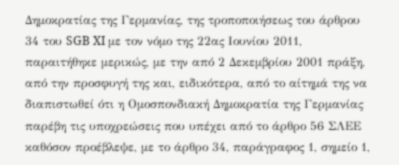Δημοκρατίας της Γερμανίας, της τροποποιήσεως του άρθρου 34 του SGB XI με τον νόμο της 22ας Ιουνίου 2011, παραιτήθηκε μερικώς, με την από 2 Δεκεμβρίου 2001 πράξη, από την προσφυγή της και, ειδικότερα, από το αίτημά της να διαπιστωθεί ότι η Ομοσπονδιακή Δημοκρατία της Γερμανίας παρέβη τις υποχρεώσεις που υπέχει από το άρθρο 56 ΣΛΕΕ καθόσον προέβλεψε, με το άρθρο 34, παράγραφος 1, σημείο 1,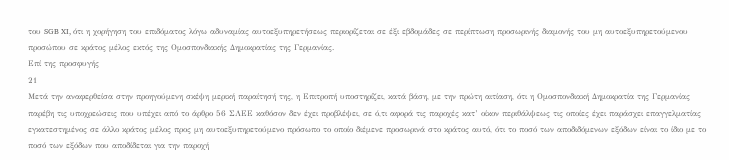του SGB XI, ότι η χορήγηση του επιδόματος λόγω αδυναμίας αυτοεξυπηρετήσεως περιορίζεται σε έξι εβδομάδες σε περίπτωση προσωρινής διαμονής του μη αυτοεξυπηρετούμενου προσώπου σε κράτος μέλος εκτός της Ομοσπονδιακής Δημοκρατίας της Γερμανίας.
Επί της προσφυγής
21
Μετά την αναφερθείσα στην προηγούμενη σκέψη μερική παραίτησή της, η Επιτροπή υποστηρίζει, κατά βάση, με την πρώτη αιτίαση, ότι η Ομοσπονδιακή Δημοκρατία της Γερμανίας παρέβη τις υποχρεώσεις που υπέχει από το άρθρο 56 ΣΛΕΕ καθόσον δεν έχει προβλέψει, σε ό,τι αφορά τις παροχές κατ’ οίκον περιθάλψεως τις οποίες έχει παράσχει επαγγελματίας εγκατεστημένος σε άλλο κράτος μέλος προς μη αυτοεξυπηρετούμενο πρόσωπο το οποίο διέμενε προσωρινά στο κράτος αυτό, ότι το ποσό των αποδιδόμενων εξόδων είναι το ίδιο με το ποσό των εξόδων που αποδίδεται για την παροχή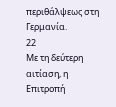περιθάλψεως στη Γερμανία.
22
Με τη δεύτερη αιτίαση, η Επιτροπή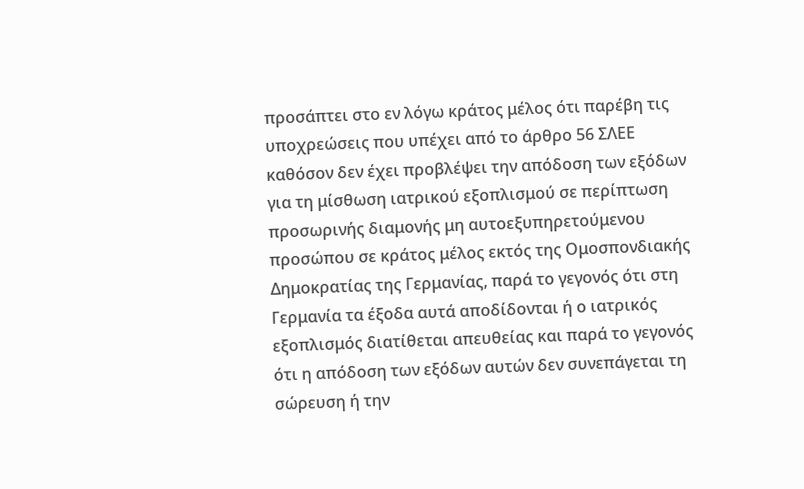προσάπτει στο εν λόγω κράτος μέλος ότι παρέβη τις υποχρεώσεις που υπέχει από το άρθρο 56 ΣΛΕΕ καθόσον δεν έχει προβλέψει την απόδοση των εξόδων για τη μίσθωση ιατρικού εξοπλισμού σε περίπτωση προσωρινής διαμονής μη αυτοεξυπηρετούμενου προσώπου σε κράτος μέλος εκτός της Ομοσπονδιακής Δημοκρατίας της Γερμανίας, παρά το γεγονός ότι στη Γερμανία τα έξοδα αυτά αποδίδονται ή ο ιατρικός εξοπλισμός διατίθεται απευθείας και παρά το γεγονός ότι η απόδοση των εξόδων αυτών δεν συνεπάγεται τη σώρευση ή την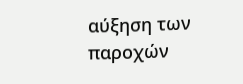αύξηση των παροχών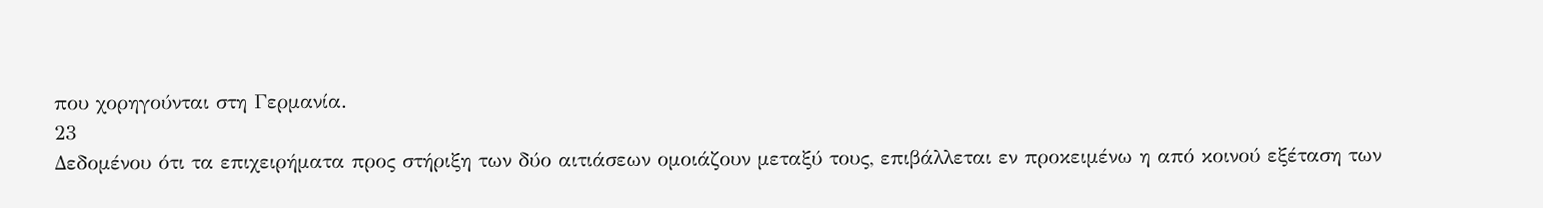που χορηγούνται στη Γερμανία.
23
Δεδομένου ότι τα επιχειρήματα προς στήριξη των δύο αιτιάσεων ομοιάζουν μεταξύ τους, επιβάλλεται εν προκειμένω η από κοινού εξέταση των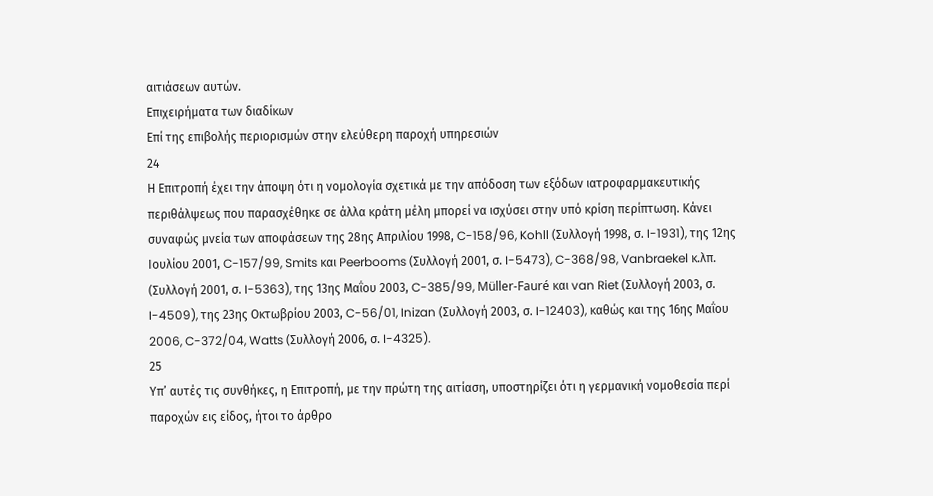αιτιάσεων αυτών.
Επιχειρήματα των διαδίκων
Επί της επιβολής περιορισμών στην ελεύθερη παροχή υπηρεσιών
24
Η Επιτροπή έχει την άποψη ότι η νομολογία σχετικά με την απόδοση των εξόδων ιατροφαρμακευτικής περιθάλψεως που παρασχέθηκε σε άλλα κράτη μέλη μπορεί να ισχύσει στην υπό κρίση περίπτωση. Κάνει συναφώς μνεία των αποφάσεων της 28ης Απριλίου 1998, C-158/96, Kohll (Συλλογή 1998, σ. I-1931), της 12ης Ιουλίου 2001, C-157/99, Smits και Peerbooms (Συλλογή 2001, σ. I-5473), C-368/98, Vanbraekel κ.λπ. (Συλλογή 2001, σ. I-5363), της 13ης Μαΐου 2003, C-385/99, Müller-Fauré και van Riet (Συλλογή 2003, σ. I-4509), της 23ης Οκτωβρίου 2003, C-56/01, Inizan (Συλλογή 2003, σ. I-12403), καθώς και της 16ης Μαΐου 2006, C-372/04, Watts (Συλλογή 2006, σ. I-4325).
25
Υπ’ αυτές τις συνθήκες, η Επιτροπή, με την πρώτη της αιτίαση, υποστηρίζει ότι η γερμανική νομοθεσία περί παροχών εις είδος, ήτοι το άρθρο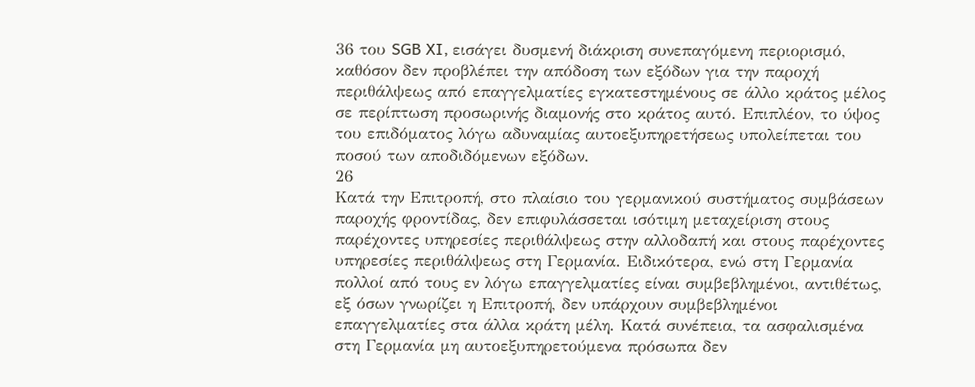36 του SGB XI, εισάγει δυσμενή διάκριση συνεπαγόμενη περιορισμό, καθόσον δεν προβλέπει την απόδοση των εξόδων για την παροχή περιθάλψεως από επαγγελματίες εγκατεστημένους σε άλλο κράτος μέλος σε περίπτωση προσωρινής διαμονής στο κράτος αυτό. Επιπλέον, το ύψος του επιδόματος λόγω αδυναμίας αυτοεξυπηρετήσεως υπολείπεται του ποσού των αποδιδόμενων εξόδων.
26
Κατά την Επιτροπή, στο πλαίσιο του γερμανικού συστήματος συμβάσεων παροχής φροντίδας, δεν επιφυλάσσεται ισότιμη μεταχείριση στους παρέχοντες υπηρεσίες περιθάλψεως στην αλλοδαπή και στους παρέχοντες υπηρεσίες περιθάλψεως στη Γερμανία. Ειδικότερα, ενώ στη Γερμανία πολλοί από τους εν λόγω επαγγελματίες είναι συμβεβλημένοι, αντιθέτως, εξ όσων γνωρίζει η Επιτροπή, δεν υπάρχουν συμβεβλημένοι επαγγελματίες στα άλλα κράτη μέλη. Κατά συνέπεια, τα ασφαλισμένα στη Γερμανία μη αυτοεξυπηρετούμενα πρόσωπα δεν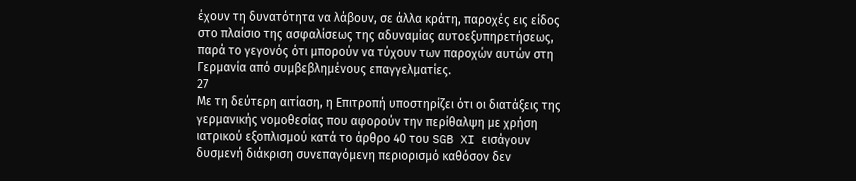έχουν τη δυνατότητα να λάβουν, σε άλλα κράτη, παροχές εις είδος στο πλαίσιο της ασφαλίσεως της αδυναμίας αυτοεξυπηρετήσεως, παρά το γεγονός ότι μπορούν να τύχουν των παροχών αυτών στη Γερμανία από συμβεβλημένους επαγγελματίες.
27
Με τη δεύτερη αιτίαση, η Επιτροπή υποστηρίζει ότι οι διατάξεις της γερμανικής νομοθεσίας που αφορούν την περίθαλψη με χρήση ιατρικού εξοπλισμού κατά το άρθρο 40 του SGB XI εισάγουν δυσμενή διάκριση συνεπαγόμενη περιορισμό καθόσον δεν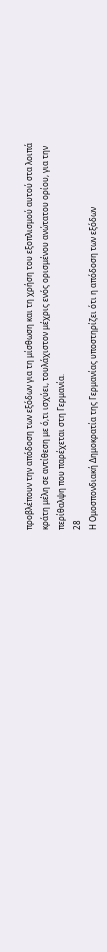προβλέπουν την απόδοση των εξόδων για τη μίσθωση και τη χρήση του εξοπλισμού αυτού στα λοιπά κράτη μέλη σε αντίθεση με ό,τι ισχύει, τουλάχιστον μέχρις ενός ορισμένου ανώτατου ορίου, για την περίθαλψη που παρέχεται στη Γερμανία.
28
Η Ομοσπονδιακή Δημοκρατία της Γερμανίας υποστηρίζει ότι η απόδοση των εξόδων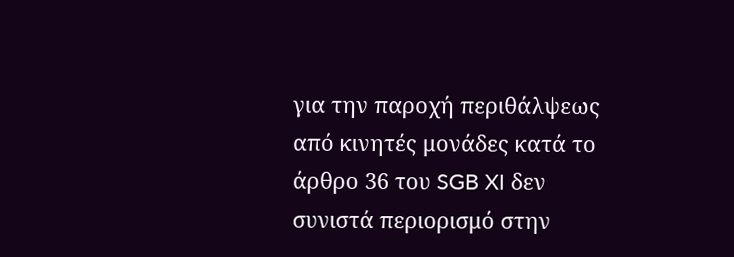για την παροχή περιθάλψεως από κινητές μονάδες κατά το άρθρο 36 του SGB XI δεν συνιστά περιορισμό στην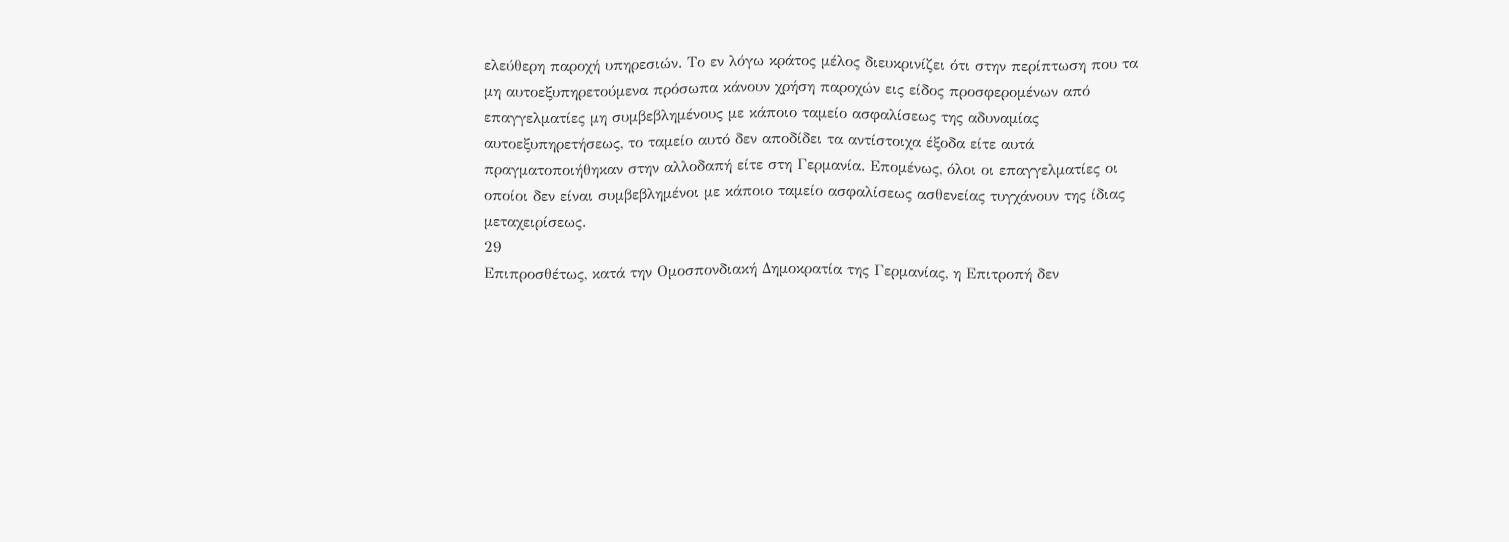ελεύθερη παροχή υπηρεσιών. Το εν λόγω κράτος μέλος διευκρινίζει ότι στην περίπτωση που τα μη αυτοεξυπηρετούμενα πρόσωπα κάνουν χρήση παροχών εις είδος προσφερομένων από επαγγελματίες μη συμβεβλημένους με κάποιο ταμείο ασφαλίσεως της αδυναμίας αυτοεξυπηρετήσεως, το ταμείο αυτό δεν αποδίδει τα αντίστοιχα έξοδα είτε αυτά πραγματοποιήθηκαν στην αλλοδαπή είτε στη Γερμανία. Επομένως, όλοι οι επαγγελματίες οι οποίοι δεν είναι συμβεβλημένοι με κάποιο ταμείο ασφαλίσεως ασθενείας τυγχάνουν της ίδιας μεταχειρίσεως.
29
Επιπροσθέτως, κατά την Ομοσπονδιακή Δημοκρατία της Γερμανίας, η Επιτροπή δεν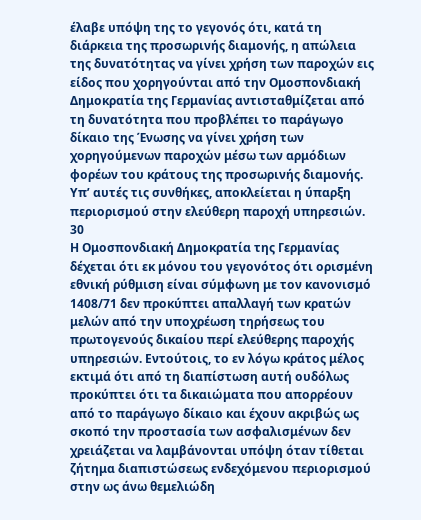έλαβε υπόψη της το γεγονός ότι, κατά τη διάρκεια της προσωρινής διαμονής, η απώλεια της δυνατότητας να γίνει χρήση των παροχών εις είδος που χορηγούνται από την Ομοσπονδιακή Δημοκρατία της Γερμανίας αντισταθμίζεται από τη δυνατότητα που προβλέπει το παράγωγο δίκαιο της Ένωσης να γίνει χρήση των χορηγούμενων παροχών μέσω των αρμόδιων φορέων του κράτους της προσωρινής διαμονής. Υπ’ αυτές τις συνθήκες, αποκλείεται η ύπαρξη περιορισμού στην ελεύθερη παροχή υπηρεσιών.
30
Η Ομοσπονδιακή Δημοκρατία της Γερμανίας δέχεται ότι εκ μόνου του γεγονότος ότι ορισμένη εθνική ρύθμιση είναι σύμφωνη με τον κανονισμό 1408/71 δεν προκύπτει απαλλαγή των κρατών μελών από την υποχρέωση τηρήσεως του πρωτογενούς δικαίου περί ελεύθερης παροχής υπηρεσιών. Εντούτοις, το εν λόγω κράτος μέλος εκτιμά ότι από τη διαπίστωση αυτή ουδόλως προκύπτει ότι τα δικαιώματα που απορρέουν από το παράγωγο δίκαιο και έχουν ακριβώς ως σκοπό την προστασία των ασφαλισμένων δεν χρειάζεται να λαμβάνονται υπόψη όταν τίθεται ζήτημα διαπιστώσεως ενδεχόμενου περιορισμού στην ως άνω θεμελιώδη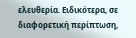ελευθερία. Ειδικότερα, σε διαφορετική περίπτωση,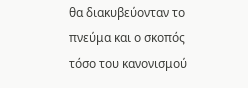θα διακυβεύονταν το πνεύμα και ο σκοπός τόσο του κανονισμού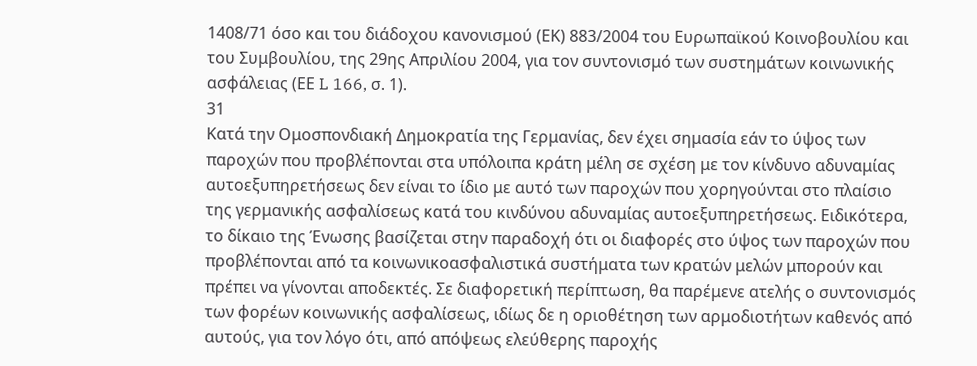1408/71 όσο και του διάδοχου κανονισμού (ΕΚ) 883/2004 του Ευρωπαϊκού Κοινοβουλίου και του Συμβουλίου, της 29ης Απριλίου 2004, για τον συντονισμό των συστημάτων κοινωνικής ασφάλειας (ΕΕ L 166, σ. 1).
31
Κατά την Ομοσπονδιακή Δημοκρατία της Γερμανίας, δεν έχει σημασία εάν το ύψος των παροχών που προβλέπονται στα υπόλοιπα κράτη μέλη σε σχέση με τον κίνδυνο αδυναμίας αυτοεξυπηρετήσεως δεν είναι το ίδιο με αυτό των παροχών που χορηγούνται στο πλαίσιο της γερμανικής ασφαλίσεως κατά του κινδύνου αδυναμίας αυτοεξυπηρετήσεως. Ειδικότερα, το δίκαιο της Ένωσης βασίζεται στην παραδοχή ότι οι διαφορές στο ύψος των παροχών που προβλέπονται από τα κοινωνικοασφαλιστικά συστήματα των κρατών μελών μπορούν και πρέπει να γίνονται αποδεκτές. Σε διαφορετική περίπτωση, θα παρέμενε ατελής ο συντονισμός των φορέων κοινωνικής ασφαλίσεως, ιδίως δε η οριοθέτηση των αρμοδιοτήτων καθενός από αυτούς, για τον λόγο ότι, από απόψεως ελεύθερης παροχής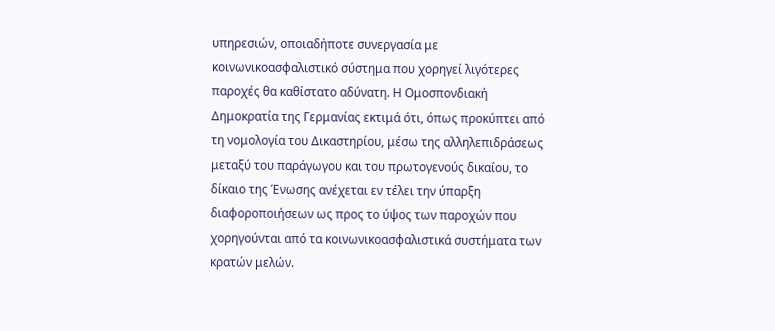υπηρεσιών, οποιαδήποτε συνεργασία με κοινωνικοασφαλιστικό σύστημα που χορηγεί λιγότερες παροχές θα καθίστατο αδύνατη. Η Ομοσπονδιακή Δημοκρατία της Γερμανίας εκτιμά ότι, όπως προκύπτει από τη νομολογία του Δικαστηρίου, μέσω της αλληλεπιδράσεως μεταξύ του παράγωγου και του πρωτογενούς δικαίου, το δίκαιο της Ένωσης ανέχεται εν τέλει την ύπαρξη διαφοροποιήσεων ως προς το ύψος των παροχών που χορηγούνται από τα κοινωνικοασφαλιστικά συστήματα των κρατών μελών.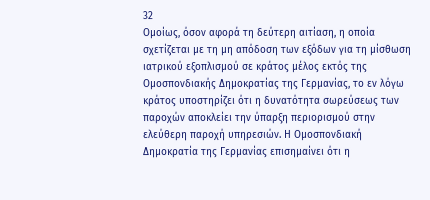32
Ομοίως, όσον αφορά τη δεύτερη αιτίαση, η οποία σχετίζεται με τη μη απόδοση των εξόδων για τη μίσθωση ιατρικού εξοπλισμού σε κράτος μέλος εκτός της Ομοσπονδιακής Δημοκρατίας της Γερμανίας, το εν λόγω κράτος υποστηρίζει ότι η δυνατότητα σωρεύσεως των παροχών αποκλείει την ύπαρξη περιορισμού στην ελεύθερη παροχή υπηρεσιών. Η Ομοσπονδιακή Δημοκρατία της Γερμανίας επισημαίνει ότι η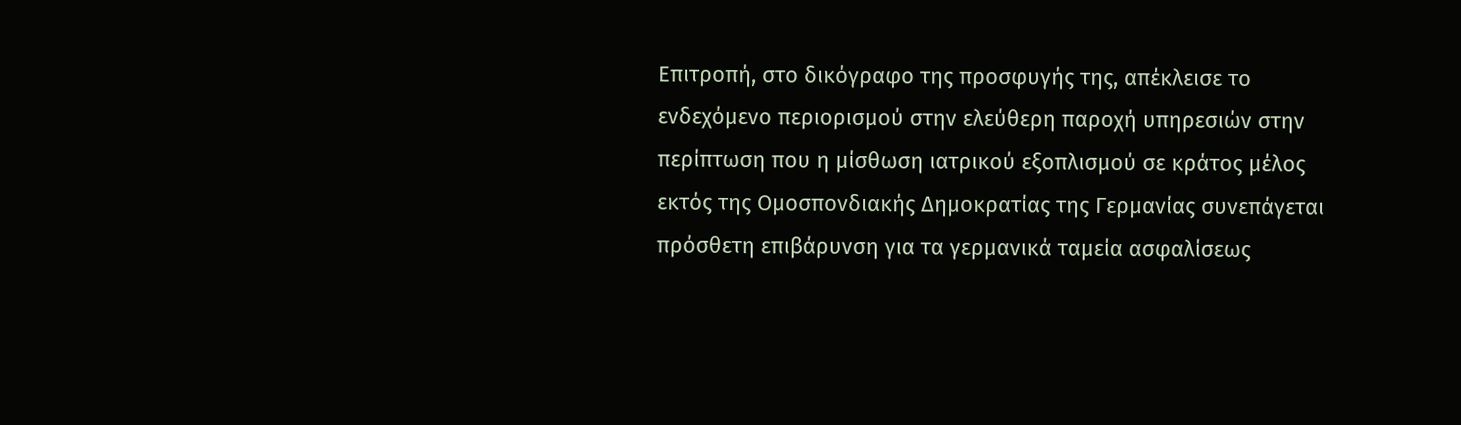Επιτροπή, στο δικόγραφο της προσφυγής της, απέκλεισε το ενδεχόμενο περιορισμού στην ελεύθερη παροχή υπηρεσιών στην περίπτωση που η μίσθωση ιατρικού εξοπλισμού σε κράτος μέλος εκτός της Ομοσπονδιακής Δημοκρατίας της Γερμανίας συνεπάγεται πρόσθετη επιβάρυνση για τα γερμανικά ταμεία ασφαλίσεως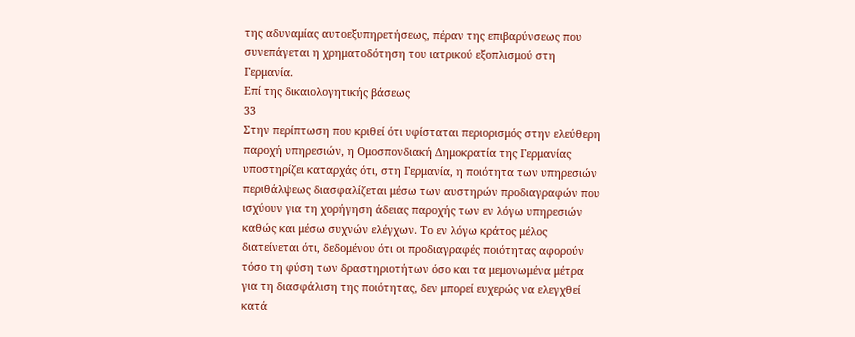της αδυναμίας αυτοεξυπηρετήσεως, πέραν της επιβαρύνσεως που συνεπάγεται η χρηματοδότηση του ιατρικού εξοπλισμού στη Γερμανία.
Επί της δικαιολογητικής βάσεως
33
Στην περίπτωση που κριθεί ότι υφίσταται περιορισμός στην ελεύθερη παροχή υπηρεσιών, η Ομοσπονδιακή Δημοκρατία της Γερμανίας υποστηρίζει καταρχάς ότι, στη Γερμανία, η ποιότητα των υπηρεσιών περιθάλψεως διασφαλίζεται μέσω των αυστηρών προδιαγραφών που ισχύουν για τη χορήγηση άδειας παροχής των εν λόγω υπηρεσιών καθώς και μέσω συχνών ελέγχων. Το εν λόγω κράτος μέλος διατείνεται ότι, δεδομένου ότι οι προδιαγραφές ποιότητας αφορούν τόσο τη φύση των δραστηριοτήτων όσο και τα μεμονωμένα μέτρα για τη διασφάλιση της ποιότητας, δεν μπορεί ευχερώς να ελεγχθεί κατά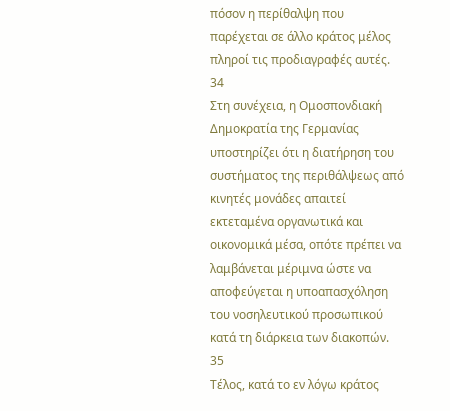πόσον η περίθαλψη που παρέχεται σε άλλο κράτος μέλος πληροί τις προδιαγραφές αυτές.
34
Στη συνέχεια, η Ομοσπονδιακή Δημοκρατία της Γερμανίας υποστηρίζει ότι η διατήρηση του συστήματος της περιθάλψεως από κινητές μονάδες απαιτεί εκτεταμένα οργανωτικά και οικονομικά μέσα, οπότε πρέπει να λαμβάνεται μέριμνα ώστε να αποφεύγεται η υποαπασχόληση του νοσηλευτικού προσωπικού κατά τη διάρκεια των διακοπών.
35
Τέλος, κατά το εν λόγω κράτος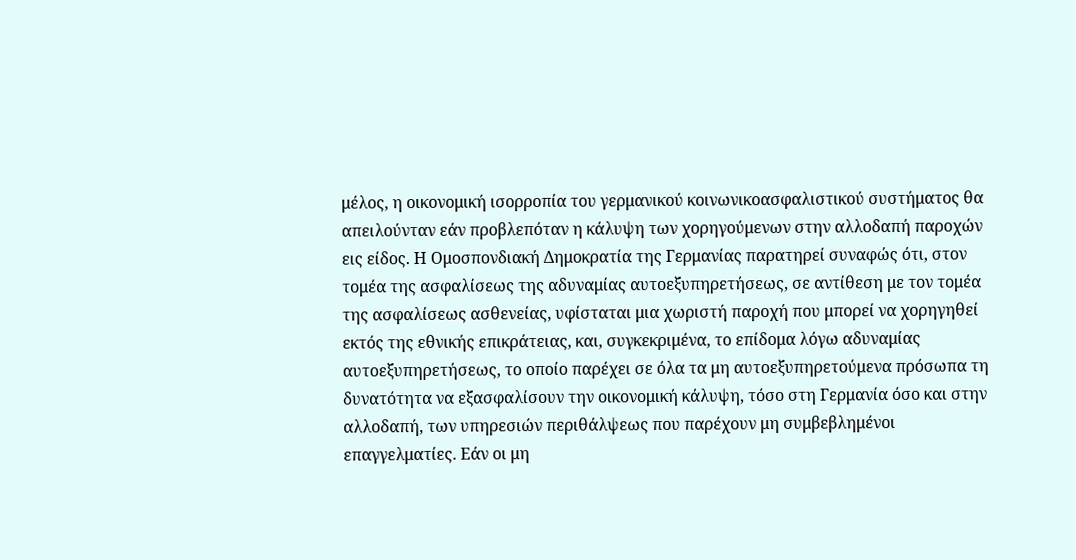μέλος, η οικονομική ισορροπία του γερμανικού κοινωνικοασφαλιστικού συστήματος θα απειλούνταν εάν προβλεπόταν η κάλυψη των χορηγούμενων στην αλλοδαπή παροχών εις είδος. Η Ομοσπονδιακή Δημοκρατία της Γερμανίας παρατηρεί συναφώς ότι, στον τομέα της ασφαλίσεως της αδυναμίας αυτοεξυπηρετήσεως, σε αντίθεση με τον τομέα της ασφαλίσεως ασθενείας, υφίσταται μια χωριστή παροχή που μπορεί να χορηγηθεί εκτός της εθνικής επικράτειας, και, συγκεκριμένα, το επίδομα λόγω αδυναμίας αυτοεξυπηρετήσεως, το οποίο παρέχει σε όλα τα μη αυτοεξυπηρετούμενα πρόσωπα τη δυνατότητα να εξασφαλίσουν την οικονομική κάλυψη, τόσο στη Γερμανία όσο και στην αλλοδαπή, των υπηρεσιών περιθάλψεως που παρέχουν μη συμβεβλημένοι επαγγελματίες. Εάν οι μη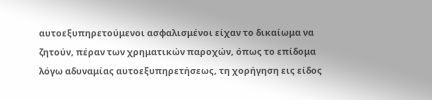αυτοεξυπηρετούμενοι ασφαλισμένοι είχαν το δικαίωμα να ζητούν, πέραν των χρηματικών παροχών, όπως το επίδομα λόγω αδυναμίας αυτοεξυπηρετήσεως, τη χορήγηση εις είδος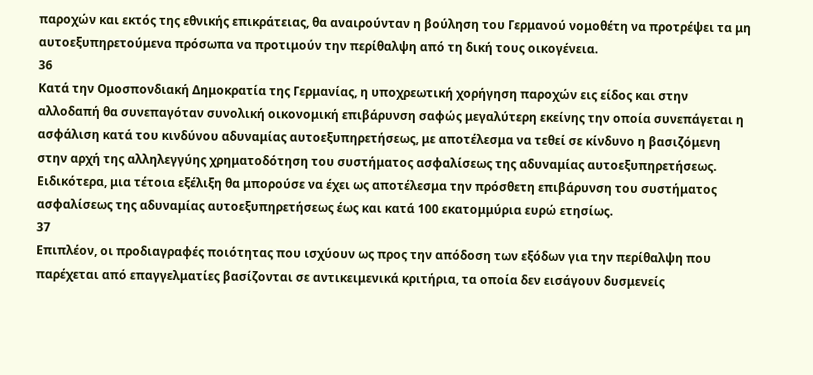παροχών και εκτός της εθνικής επικράτειας, θα αναιρούνταν η βούληση του Γερμανού νομοθέτη να προτρέψει τα μη αυτοεξυπηρετούμενα πρόσωπα να προτιμούν την περίθαλψη από τη δική τους οικογένεια.
36
Κατά την Ομοσπονδιακή Δημοκρατία της Γερμανίας, η υποχρεωτική χορήγηση παροχών εις είδος και στην αλλοδαπή θα συνεπαγόταν συνολική οικονομική επιβάρυνση σαφώς μεγαλύτερη εκείνης την οποία συνεπάγεται η ασφάλιση κατά του κινδύνου αδυναμίας αυτοεξυπηρετήσεως, με αποτέλεσμα να τεθεί σε κίνδυνο η βασιζόμενη στην αρχή της αλληλεγγύης χρηματοδότηση του συστήματος ασφαλίσεως της αδυναμίας αυτοεξυπηρετήσεως. Ειδικότερα, μια τέτοια εξέλιξη θα μπορούσε να έχει ως αποτέλεσμα την πρόσθετη επιβάρυνση του συστήματος ασφαλίσεως της αδυναμίας αυτοεξυπηρετήσεως έως και κατά 100 εκατομμύρια ευρώ ετησίως.
37
Επιπλέον, οι προδιαγραφές ποιότητας που ισχύουν ως προς την απόδοση των εξόδων για την περίθαλψη που παρέχεται από επαγγελματίες βασίζονται σε αντικειμενικά κριτήρια, τα οποία δεν εισάγουν δυσμενείς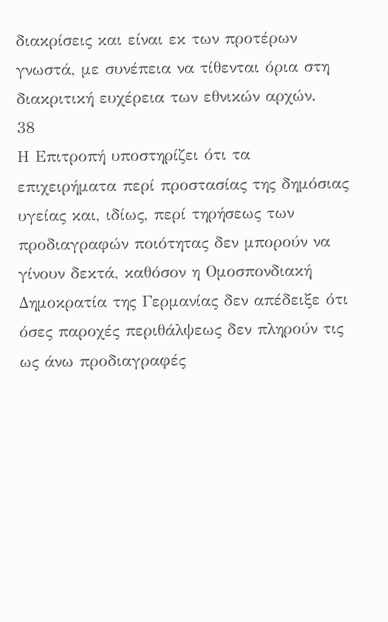διακρίσεις και είναι εκ των προτέρων γνωστά, με συνέπεια να τίθενται όρια στη διακριτική ευχέρεια των εθνικών αρχών.
38
Η Επιτροπή υποστηρίζει ότι τα επιχειρήματα περί προστασίας της δημόσιας υγείας και, ιδίως, περί τηρήσεως των προδιαγραφών ποιότητας δεν μπορούν να γίνουν δεκτά, καθόσον η Ομοσπονδιακή Δημοκρατία της Γερμανίας δεν απέδειξε ότι όσες παροχές περιθάλψεως δεν πληρούν τις ως άνω προδιαγραφές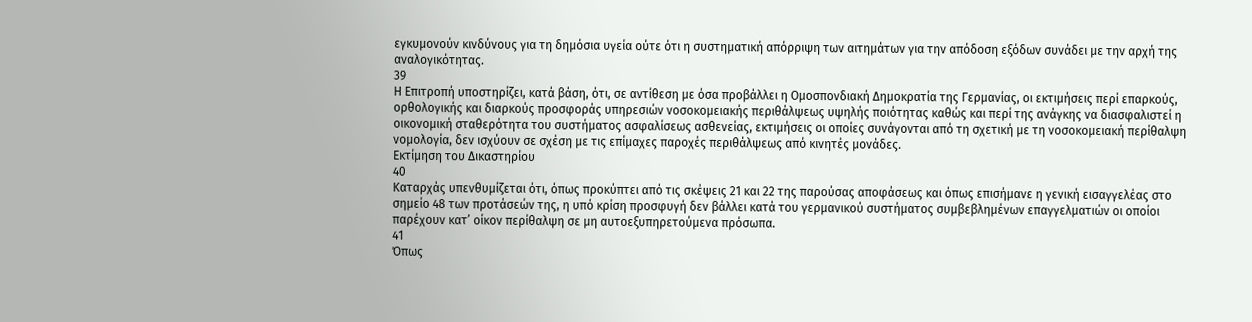εγκυμονούν κινδύνους για τη δημόσια υγεία ούτε ότι η συστηματική απόρριψη των αιτημάτων για την απόδοση εξόδων συνάδει με την αρχή της αναλογικότητας.
39
Η Επιτροπή υποστηρίζει, κατά βάση, ότι, σε αντίθεση με όσα προβάλλει η Ομοσπονδιακή Δημοκρατία της Γερμανίας, οι εκτιμήσεις περί επαρκούς, ορθολογικής και διαρκούς προσφοράς υπηρεσιών νοσοκομειακής περιθάλψεως υψηλής ποιότητας καθώς και περί της ανάγκης να διασφαλιστεί η οικονομική σταθερότητα του συστήματος ασφαλίσεως ασθενείας, εκτιμήσεις οι οποίες συνάγονται από τη σχετική με τη νοσοκομειακή περίθαλψη νομολογία, δεν ισχύουν σε σχέση με τις επίμαχες παροχές περιθάλψεως από κινητές μονάδες.
Εκτίμηση του Δικαστηρίου
40
Καταρχάς υπενθυμίζεται ότι, όπως προκύπτει από τις σκέψεις 21 και 22 της παρούσας αποφάσεως και όπως επισήμανε η γενική εισαγγελέας στο σημείο 48 των προτάσεών της, η υπό κρίση προσφυγή δεν βάλλει κατά του γερμανικού συστήματος συμβεβλημένων επαγγελματιών οι οποίοι παρέχουν κατ’ οίκον περίθαλψη σε μη αυτοεξυπηρετούμενα πρόσωπα.
41
Όπως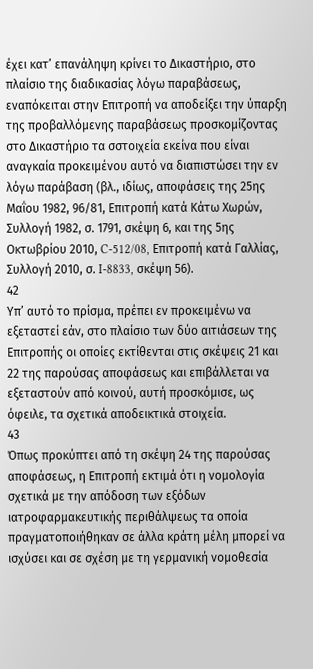έχει κατ’ επανάληψη κρίνει το Δικαστήριο, στο πλαίσιο της διαδικασίας λόγω παραβάσεως, εναπόκειται στην Επιτροπή να αποδείξει την ύπαρξη της προβαλλόμενης παραβάσεως προσκομίζοντας στο Δικαστήριο τα σστοιχεία εκείνα που είναι αναγκαία προκειμένου αυτό να διαπιστώσει την εν λόγω παράβαση (βλ., ιδίως, αποφάσεις της 25ης Μαΐου 1982, 96/81, Επιτροπή κατά Κάτω Χωρών, Συλλογή 1982, σ. 1791, σκέψη 6, και της 5ης Οκτωβρίου 2010, C-512/08, Επιτροπή κατά Γαλλίας, Συλλογή 2010, σ. I-8833, σκέψη 56).
42
Υπ’ αυτό το πρίσμα, πρέπει εν προκειμένω να εξεταστεί εάν, στο πλαίσιο των δύο αιτιάσεων της Επιτροπής οι οποίες εκτίθενται στις σκέψεις 21 και 22 της παρούσας αποφάσεως και επιβάλλεται να εξεταστούν από κοινού, αυτή προσκόμισε, ως όφειλε, τα σχετικά αποδεικτικά στοιχεία.
43
Όπως προκύπτει από τη σκέψη 24 της παρούσας αποφάσεως, η Επιτροπή εκτιμά ότι η νομολογία σχετικά με την απόδοση των εξόδων ιατροφαρμακευτικής περιθάλψεως τα οποία πραγματοποιήθηκαν σε άλλα κράτη μέλη μπορεί να ισχύσει και σε σχέση με τη γερμανική νομοθεσία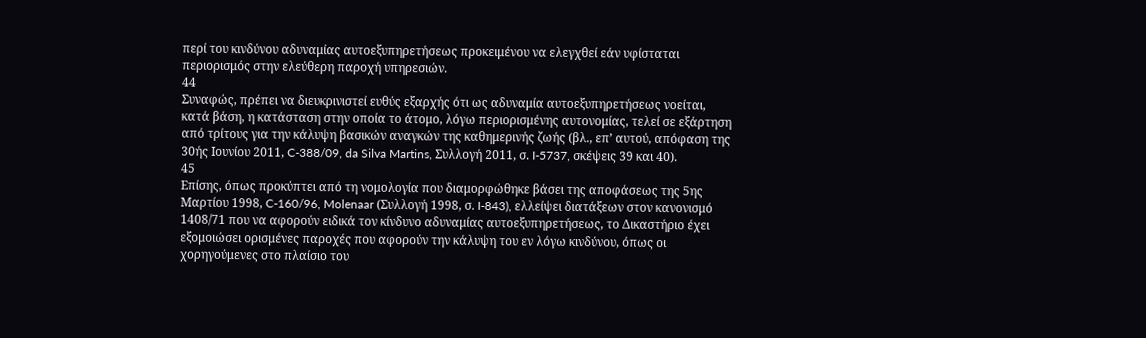περί του κινδύνου αδυναμίας αυτοεξυπηρετήσεως προκειμένου να ελεγχθεί εάν υφίσταται περιορισμός στην ελεύθερη παροχή υπηρεσιών.
44
Συναφώς, πρέπει να διευκρινιστεί ευθύς εξαρχής ότι ως αδυναμία αυτοεξυπηρετήσεως νοείται, κατά βάση, η κατάσταση στην οποία το άτομο, λόγω περιορισμένης αυτονομίας, τελεί σε εξάρτηση από τρίτους για την κάλυψη βασικών αναγκών της καθημερινής ζωής (βλ., επ’ αυτού, απόφαση της 30ής Ιουνίου 2011, C-388/09, da Silva Martins, Συλλογή 2011, σ. I-5737, σκέψεις 39 και 40).
45
Επίσης, όπως προκύπτει από τη νομολογία που διαμορφώθηκε βάσει της αποφάσεως της 5ης Μαρτίου 1998, C-160/96, Molenaar (Συλλογή 1998, σ. I-843), ελλείψει διατάξεων στον κανονισμό 1408/71 που να αφορούν ειδικά τον κίνδυνο αδυναμίας αυτοεξυπηρετήσεως, το Δικαστήριο έχει εξομοιώσει ορισμένες παροχές που αφορούν την κάλυψη του εν λόγω κινδύνου, όπως οι χορηγούμενες στο πλαίσιο του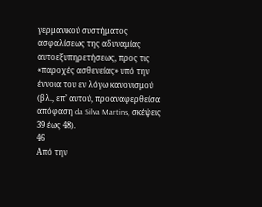γερμανικού συστήματος ασφαλίσεως της αδυναμίας αυτοεξυπηρετήσεως, προς τις «παροχές ασθενείας» υπό την έννοια του εν λόγω κανονισμού (βλ., επ’ αυτού, προαναφερθείσα απόφαση da Silva Martins, σκέψεις 39 έως 48).
46
Από την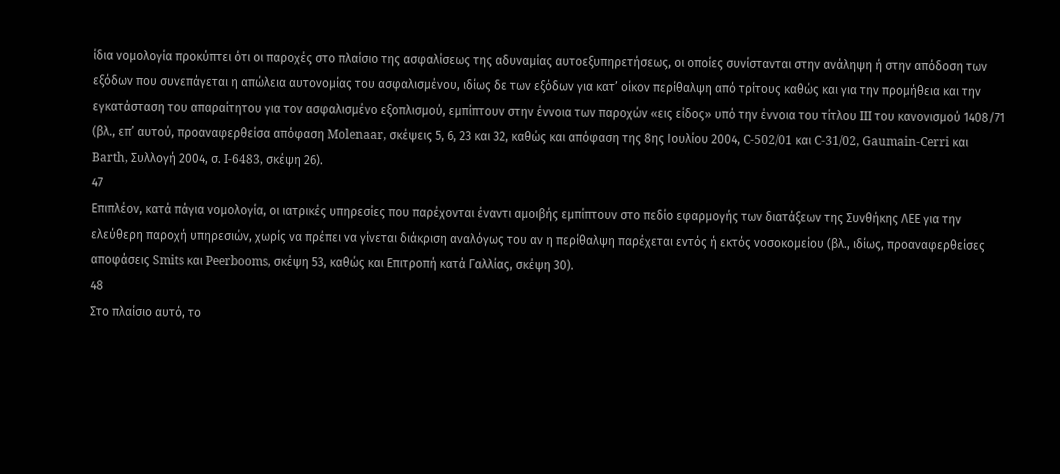ίδια νομολογία προκύπτει ότι οι παροχές στο πλαίσιο της ασφαλίσεως της αδυναμίας αυτοεξυπηρετήσεως, οι οποίες συνίστανται στην ανάληψη ή στην απόδοση των εξόδων που συνεπάγεται η απώλεια αυτονομίας του ασφαλισμένου, ιδίως δε των εξόδων για κατ’ οίκον περίθαλψη από τρίτους καθώς και για την προμήθεια και την εγκατάσταση του απαραίτητου για τον ασφαλισμένο εξοπλισμού, εμπίπτουν στην έννοια των παροχών «εις είδος» υπό την έννοια του τίτλου III του κανονισμού 1408/71 (βλ., επ’ αυτού, προαναφερθείσα απόφαση Molenaar, σκέψεις 5, 6, 23 και 32, καθώς και απόφαση της 8ης Ιουλίου 2004, C-502/01 και C-31/02, Gaumain-Cerri και Barth, Συλλογή 2004, σ. I-6483, σκέψη 26).
47
Επιπλέον, κατά πάγια νομολογία, οι ιατρικές υπηρεσίες που παρέχονται έναντι αμοιβής εμπίπτουν στο πεδίο εφαρμογής των διατάξεων της Συνθήκης ΛΕΕ για την ελεύθερη παροχή υπηρεσιών, χωρίς να πρέπει να γίνεται διάκριση αναλόγως του αν η περίθαλψη παρέχεται εντός ή εκτός νοσοκομείου (βλ., ιδίως, προαναφερθείσες αποφάσεις Smits και Peerbooms, σκέψη 53, καθώς και Επιτροπή κατά Γαλλίας, σκέψη 30).
48
Στο πλαίσιο αυτό, το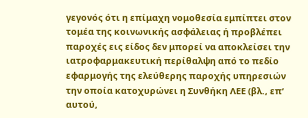γεγονός ότι η επίμαχη νομοθεσία εμπίπτει στον τομέα της κοινωνικής ασφάλειας ή προβλέπει παροχές εις είδος δεν μπορεί να αποκλείσει την ιατροφαρμακευτική περίθαλψη από το πεδίο εφαρμογής της ελεύθερης παροχής υπηρεσιών την οποία κατοχυρώνει η Συνθήκη ΛΕΕ (βλ., επ’ αυτού,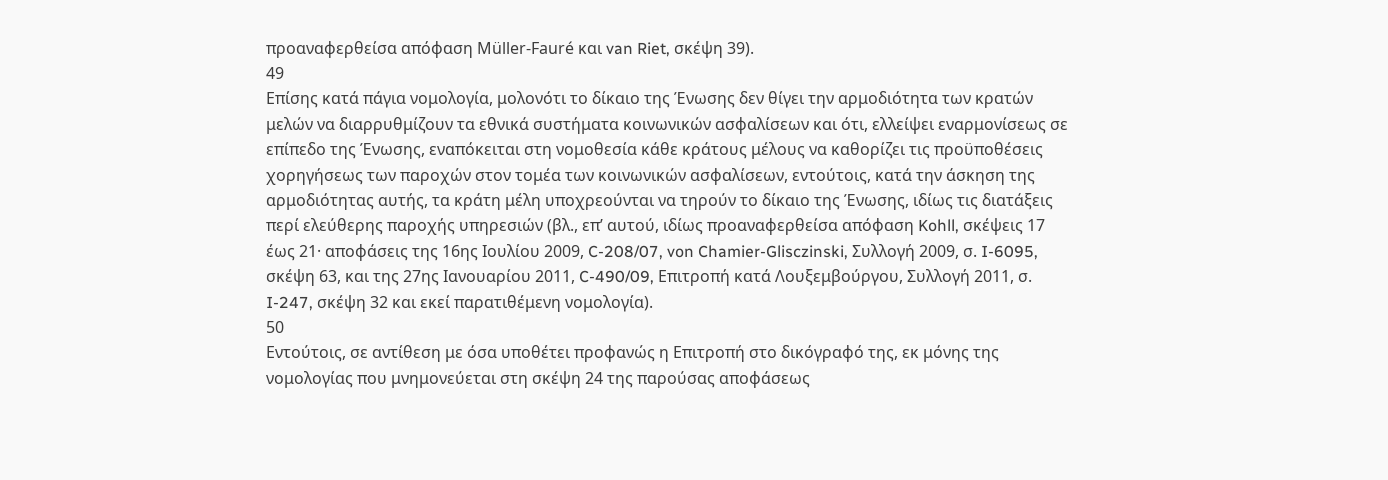προαναφερθείσα απόφαση Müller-Fauré και van Riet, σκέψη 39).
49
Επίσης κατά πάγια νομολογία, μολονότι το δίκαιο της Ένωσης δεν θίγει την αρμοδιότητα των κρατών μελών να διαρρυθμίζουν τα εθνικά συστήματα κοινωνικών ασφαλίσεων και ότι, ελλείψει εναρμονίσεως σε επίπεδο της Ένωσης, εναπόκειται στη νομοθεσία κάθε κράτους μέλους να καθορίζει τις προϋποθέσεις χορηγήσεως των παροχών στον τομέα των κοινωνικών ασφαλίσεων, εντούτοις, κατά την άσκηση της αρμοδιότητας αυτής, τα κράτη μέλη υποχρεούνται να τηρούν το δίκαιο της Ένωσης, ιδίως τις διατάξεις περί ελεύθερης παροχής υπηρεσιών (βλ., επ’ αυτού, ιδίως προαναφερθείσα απόφαση Kohll, σκέψεις 17 έως 21· αποφάσεις της 16ης Ιουλίου 2009, C-208/07, von Chamier-Glisczinski, Συλλογή 2009, σ. I-6095, σκέψη 63, και της 27ης Ιανουαρίου 2011, C-490/09, Επιτροπή κατά Λουξεμβούργου, Συλλογή 2011, σ. I-247, σκέψη 32 και εκεί παρατιθέμενη νομολογία).
50
Εντούτοις, σε αντίθεση με όσα υποθέτει προφανώς η Επιτροπή στο δικόγραφό της, εκ μόνης της νομολογίας που μνημονεύεται στη σκέψη 24 της παρούσας αποφάσεως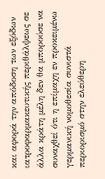και αφορά την απόδοση των εξόδων ιατροφαρμακευτικής περιθάλψεως σε άλλα κράτη μέλη δεν θα μπορούσε να συναχθεί ότι η επίμαχη εν προκειμένω γερμανική νομοθεσία συνιστά περιορισμό στην ελεύθερη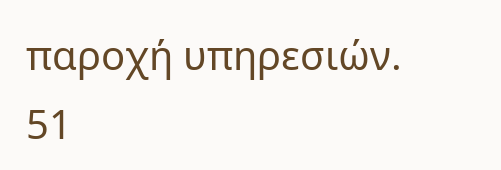παροχή υπηρεσιών.
51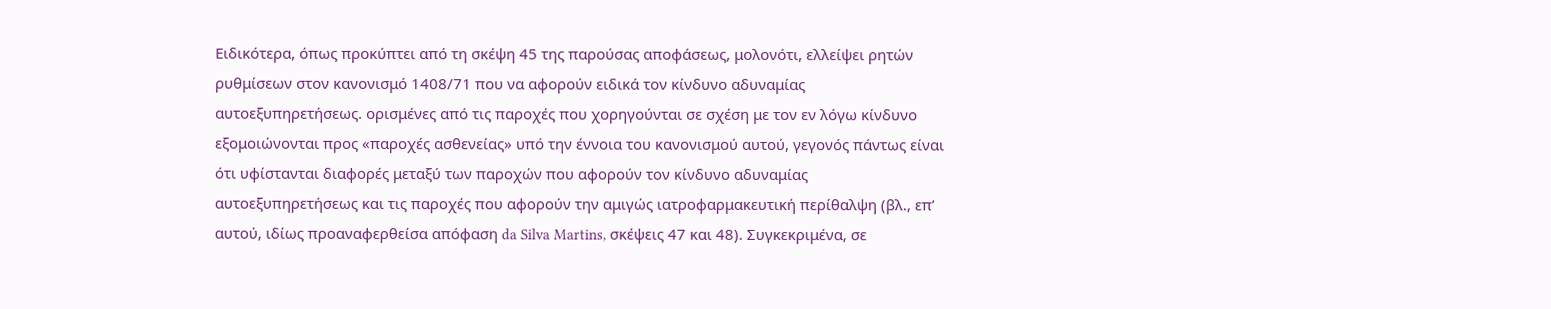Ειδικότερα, όπως προκύπτει από τη σκέψη 45 της παρούσας αποφάσεως, μολονότι, ελλείψει ρητών ρυθμίσεων στον κανονισμό 1408/71 που να αφορούν ειδικά τον κίνδυνο αδυναμίας αυτοεξυπηρετήσεως. ορισμένες από τις παροχές που χορηγούνται σε σχέση με τον εν λόγω κίνδυνο εξομοιώνονται προς «παροχές ασθενείας» υπό την έννοια του κανονισμού αυτού, γεγονός πάντως είναι ότι υφίστανται διαφορές μεταξύ των παροχών που αφορούν τον κίνδυνο αδυναμίας αυτοεξυπηρετήσεως και τις παροχές που αφορούν την αμιγώς ιατροφαρμακευτική περίθαλψη (βλ., επ’ αυτού, ιδίως προαναφερθείσα απόφαση da Silva Martins, σκέψεις 47 και 48). Συγκεκριμένα, σε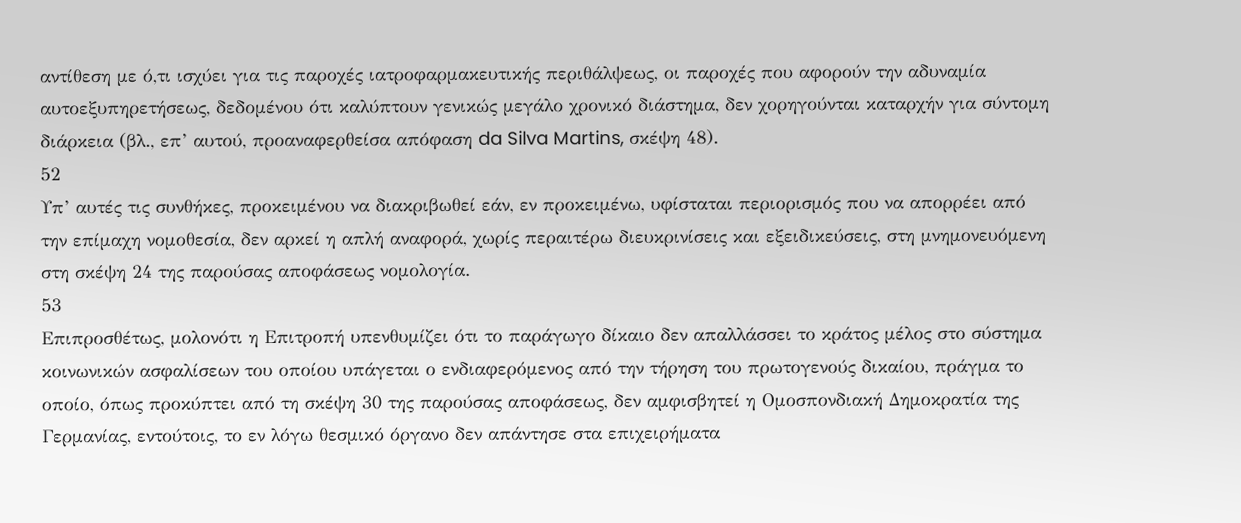αντίθεση με ό,τι ισχύει για τις παροχές ιατροφαρμακευτικής περιθάλψεως, οι παροχές που αφορούν την αδυναμία αυτοεξυπηρετήσεως, δεδομένου ότι καλύπτουν γενικώς μεγάλο χρονικό διάστημα, δεν χορηγούνται καταρχήν για σύντομη διάρκεια (βλ., επ’ αυτού, προαναφερθείσα απόφαση da Silva Martins, σκέψη 48).
52
Υπ’ αυτές τις συνθήκες, προκειμένου να διακριβωθεί εάν, εν προκειμένω, υφίσταται περιορισμός που να απορρέει από την επίμαχη νομοθεσία, δεν αρκεί η απλή αναφορά, χωρίς περαιτέρω διευκρινίσεις και εξειδικεύσεις, στη μνημονευόμενη στη σκέψη 24 της παρούσας αποφάσεως νομολογία.
53
Επιπροσθέτως, μολονότι η Επιτροπή υπενθυμίζει ότι το παράγωγο δίκαιο δεν απαλλάσσει το κράτος μέλος στο σύστημα κοινωνικών ασφαλίσεων του οποίου υπάγεται ο ενδιαφερόμενος από την τήρηση του πρωτογενούς δικαίου, πράγμα το οποίο, όπως προκύπτει από τη σκέψη 30 της παρούσας αποφάσεως, δεν αμφισβητεί η Ομοσπονδιακή Δημοκρατία της Γερμανίας, εντούτοις, το εν λόγω θεσμικό όργανο δεν απάντησε στα επιχειρήματα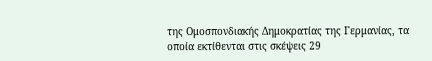της Ομοσπονδιακής Δημοκρατίας της Γερμανίας, τα οποία εκτίθενται στις σκέψεις 29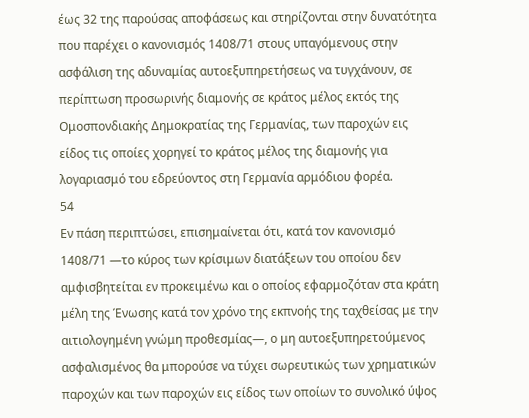έως 32 της παρούσας αποφάσεως και στηρίζονται στην δυνατότητα που παρέχει ο κανονισμός 1408/71 στους υπαγόμενους στην ασφάλιση της αδυναμίας αυτοεξυπηρετήσεως να τυγχάνουν, σε περίπτωση προσωρινής διαμονής σε κράτος μέλος εκτός της Ομοσπονδιακής Δημοκρατίας της Γερμανίας, των παροχών εις είδος τις οποίες χορηγεί το κράτος μέλος της διαμονής για λογαριασμό του εδρεύοντος στη Γερμανία αρμόδιου φορέα.
54
Εν πάση περιπτώσει, επισημαίνεται ότι, κατά τον κανονισμό 1408/71 —το κύρος των κρίσιμων διατάξεων του οποίου δεν αμφισβητείται εν προκειμένω και ο οποίος εφαρμοζόταν στα κράτη μέλη της Ένωσης κατά τον χρόνο της εκπνοής της ταχθείσας με την αιτιολογημένη γνώμη προθεσμίας—, ο μη αυτοεξυπηρετούμενος ασφαλισμένος θα μπορούσε να τύχει σωρευτικώς των χρηματικών παροχών και των παροχών εις είδος των οποίων το συνολικό ύψος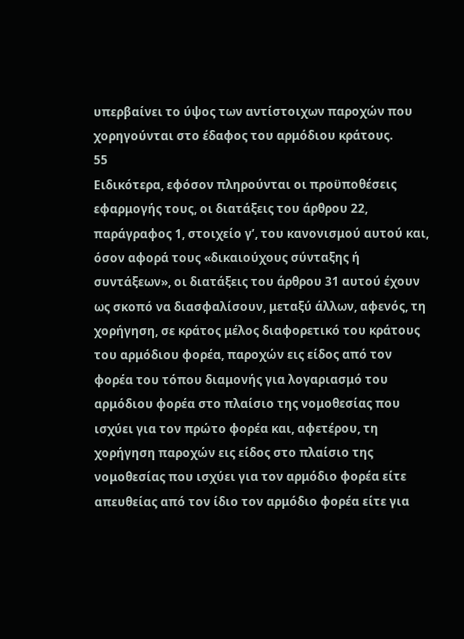υπερβαίνει το ύψος των αντίστοιχων παροχών που χορηγούνται στο έδαφος του αρμόδιου κράτους.
55
Ειδικότερα, εφόσον πληρούνται οι προϋποθέσεις εφαρμογής τους, οι διατάξεις του άρθρου 22, παράγραφος 1, στοιχείο γʹ, του κανονισμού αυτού και, όσον αφορά τους «δικαιούχους σύνταξης ή συντάξεων», οι διατάξεις του άρθρου 31 αυτού έχουν ως σκοπό να διασφαλίσουν, μεταξύ άλλων, αφενός, τη χορήγηση, σε κράτος μέλος διαφορετικό του κράτους του αρμόδιου φορέα, παροχών εις είδος από τον φορέα του τόπου διαμονής για λογαριασμό του αρμόδιου φορέα στο πλαίσιο της νομοθεσίας που ισχύει για τον πρώτο φορέα και, αφετέρου, τη χορήγηση παροχών εις είδος στο πλαίσιο της νομοθεσίας που ισχύει για τον αρμόδιο φορέα είτε απευθείας από τον ίδιο τον αρμόδιο φορέα είτε για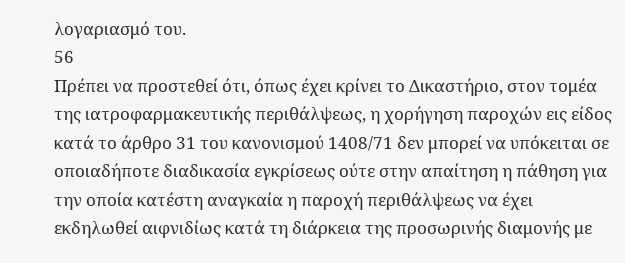λογαριασμό του.
56
Πρέπει να προστεθεί ότι, όπως έχει κρίνει το Δικαστήριο, στον τομέα της ιατροφαρμακευτικής περιθάλψεως, η χορήγηση παροχών εις είδος κατά το άρθρο 31 του κανονισμού 1408/71 δεν μπορεί να υπόκειται σε οποιαδήποτε διαδικασία εγκρίσεως ούτε στην απαίτηση η πάθηση για την οποία κατέστη αναγκαία η παροχή περιθάλψεως να έχει εκδηλωθεί αιφνιδίως κατά τη διάρκεια της προσωρινής διαμονής με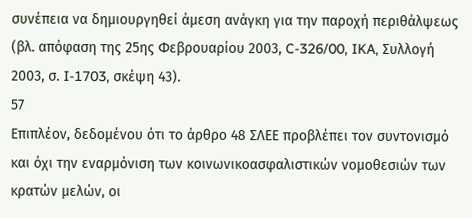συνέπεια να δημιουργηθεί άμεση ανάγκη για την παροχή περιθάλψεως (βλ. απόφαση της 25ης Φεβρουαρίου 2003, C-326/00, IKA, Συλλογή 2003, σ. I-1703, σκέψη 43).
57
Επιπλέον, δεδομένου ότι το άρθρο 48 ΣΛΕΕ προβλέπει τον συντονισμό και όχι την εναρμόνιση των κοινωνικοασφαλιστικών νομοθεσιών των κρατών μελών, οι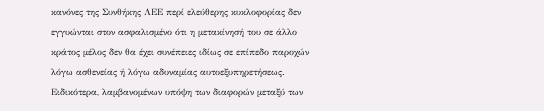κανόνες της Συνθήκης ΛΕΕ περί ελεύθερης κυκλοφορίας δεν εγγυώνται στον ασφαλισμένο ότι η μετακίνησή του σε άλλο κράτος μέλος δεν θα έχει συνέπειες ιδίως σε επίπεδο παροχών λόγω ασθενείας ή λόγω αδυναμίας αυτοεξυπηρετήσεως. Ειδικότερα, λαμβανομένων υπόψη των διαφορών μεταξύ των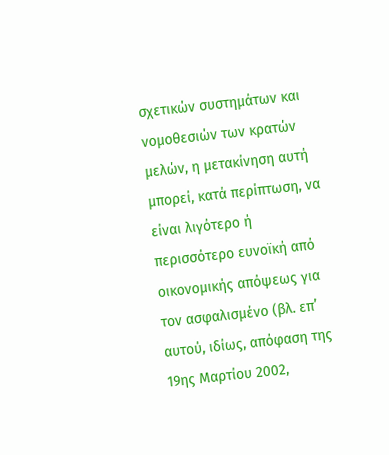σχετικών συστημάτων και νομοθεσιών των κρατών μελών, η μετακίνηση αυτή μπορεί, κατά περίπτωση, να είναι λιγότερο ή περισσότερο ευνοϊκή από οικονομικής απόψεως για τον ασφαλισμένο (βλ. επ’ αυτού, ιδίως, απόφαση της 19ης Μαρτίου 2002,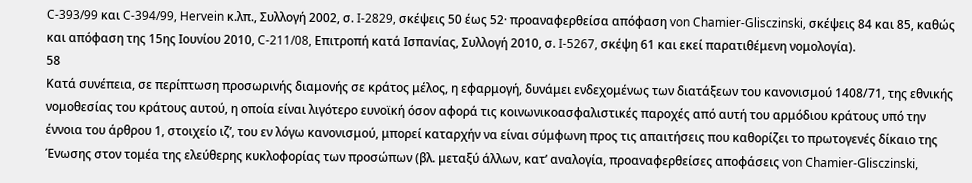C-393/99 και C-394/99, Hervein κ.λπ., Συλλογή 2002, σ. I-2829, σκέψεις 50 έως 52· προαναφερθείσα απόφαση von Chamier-Glisczinski, σκέψεις 84 και 85, καθώς και απόφαση της 15ης Ιουνίου 2010, C-211/08, Επιτροπή κατά Ισπανίας, Συλλογή 2010, σ. I-5267, σκέψη 61 και εκεί παρατιθέμενη νομολογία).
58
Κατά συνέπεια, σε περίπτωση προσωρινής διαμονής σε κράτος μέλος, η εφαρμογή, δυνάμει ενδεχομένως των διατάξεων του κανονισμού 1408/71, της εθνικής νομοθεσίας του κράτους αυτού, η οποία είναι λιγότερο ευνοϊκή όσον αφορά τις κοινωνικοασφαλιστικές παροχές από αυτή του αρμόδιου κράτους υπό την έννοια του άρθρου 1, στοιχείο ιζʹ, του εν λόγω κανονισμού, μπορεί καταρχήν να είναι σύμφωνη προς τις απαιτήσεις που καθορίζει το πρωτογενές δίκαιο της Ένωσης στον τομέα της ελεύθερης κυκλοφορίας των προσώπων (βλ. μεταξύ άλλων, κατ’ αναλογία, προαναφερθείσες αποφάσεις von Chamier-Glisczinski,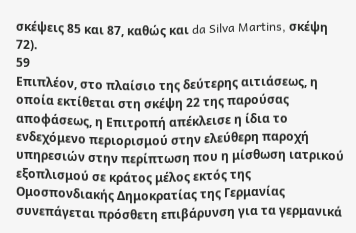σκέψεις 85 και 87, καθώς και da Silva Martins, σκέψη 72).
59
Επιπλέον, στο πλαίσιο της δεύτερης αιτιάσεως, η οποία εκτίθεται στη σκέψη 22 της παρούσας αποφάσεως, η Επιτροπή απέκλεισε η ίδια το ενδεχόμενο περιορισμού στην ελεύθερη παροχή υπηρεσιών στην περίπτωση που η μίσθωση ιατρικού εξοπλισμού σε κράτος μέλος εκτός της Ομοσπονδιακής Δημοκρατίας της Γερμανίας συνεπάγεται πρόσθετη επιβάρυνση για τα γερμανικά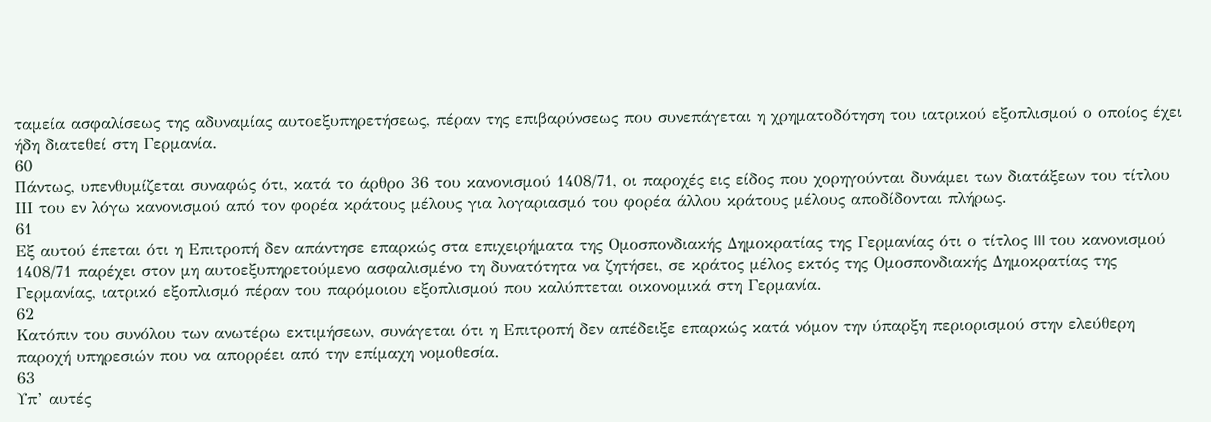ταμεία ασφαλίσεως της αδυναμίας αυτοεξυπηρετήσεως, πέραν της επιβαρύνσεως που συνεπάγεται η χρηματοδότηση του ιατρικού εξοπλισμού ο οποίος έχει ήδη διατεθεί στη Γερμανία.
60
Πάντως, υπενθυμίζεται συναφώς ότι, κατά το άρθρο 36 του κανονισμού 1408/71, οι παροχές εις είδος που χορηγούνται δυνάμει των διατάξεων του τίτλου ΙΙΙ του εν λόγω κανονισμού από τον φορέα κράτους μέλους για λογαριασμό του φορέα άλλου κράτους μέλους αποδίδονται πλήρως.
61
Εξ αυτού έπεται ότι η Επιτροπή δεν απάντησε επαρκώς στα επιχειρήματα της Ομοσπονδιακής Δημοκρατίας της Γερμανίας ότι ο τίτλος III του κανονισμού 1408/71 παρέχει στον μη αυτοεξυπηρετούμενο ασφαλισμένο τη δυνατότητα να ζητήσει, σε κράτος μέλος εκτός της Ομοσπονδιακής Δημοκρατίας της Γερμανίας, ιατρικό εξοπλισμό πέραν του παρόμοιου εξοπλισμού που καλύπτεται οικονομικά στη Γερμανία.
62
Κατόπιν του συνόλου των ανωτέρω εκτιμήσεων, συνάγεται ότι η Επιτροπή δεν απέδειξε επαρκώς κατά νόμον την ύπαρξη περιορισμού στην ελεύθερη παροχή υπηρεσιών που να απορρέει από την επίμαχη νομοθεσία.
63
Υπ’ αυτές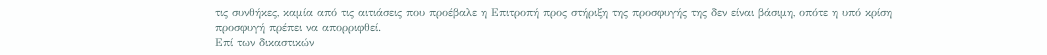τις συνθήκες, καμία από τις αιτιάσεις που προέβαλε η Επιτροπή προς στήριξη της προσφυγής της δεν είναι βάσιμη, οπότε η υπό κρίση προσφυγή πρέπει να απορριφθεί.
Επί των δικαστικών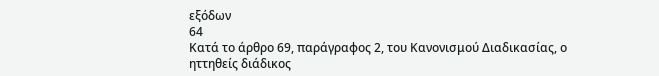εξόδων
64
Κατά το άρθρο 69, παράγραφος 2, του Κανονισμού Διαδικασίας, ο ηττηθείς διάδικος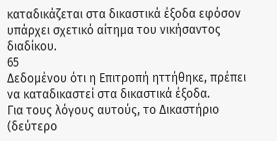καταδικάζεται στα δικαστικά έξοδα εφόσον υπάρχει σχετικό αίτημα του νικήσαντος διαδίκου.
65
Δεδομένου ότι η Επιτροπή ηττήθηκε, πρέπει να καταδικαστεί στα δικαστικά έξοδα.
Για τους λόγους αυτούς, το Δικαστήριο (δεύτερο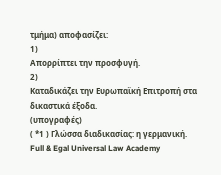τμήμα) αποφασίζει:
1)
Απορρίπτει την προσφυγή.
2)
Καταδικάζει την Ευρωπαϊκή Επιτροπή στα δικαστικά έξοδα.
(υπογραφές)
( *1 ) Γλώσσα διαδικασίας: η γερμανική.
Full & Egal Universal Law Academy